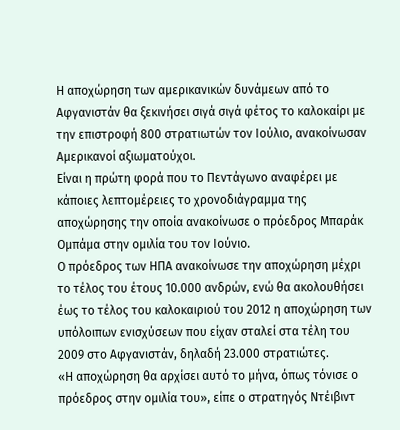Η αποχώρηση των αμερικανικών δυνάμεων από το Αφγανιστάν θα ξεκινήσει σιγά σιγά φέτος το καλοκαίρι με την επιστροφή 800 στρατιωτών τον Ιούλιο, ανακοίνωσαν Αμερικανοί αξιωματούχοι.
Είναι η πρώτη φορά που το Πεντάγωνο αναφέρει με κάποιες λεπτομέρειες το χρονοδιάγραμμα της αποχώρησης την οποία ανακοίνωσε ο πρόεδρος Μπαράκ Ομπάμα στην ομιλία του τον Ιούνιο.
Ο πρόεδρος των ΗΠΑ ανακοίνωσε την αποχώρηση μέχρι το τέλος του έτους 10.000 ανδρών, ενώ θα ακολουθήσει έως το τέλος του καλοκαιριού του 2012 η αποχώρηση των υπόλοιπων ενισχύσεων που είχαν σταλεί στα τέλη του 2009 στο Αφγανιστάν, δηλαδή 23.000 στρατιώτες.
«Η αποχώρηση θα αρχίσει αυτό το μήνα, όπως τόνισε ο πρόεδρος στην ομιλία του», είπε ο στρατηγός Ντέιβιντ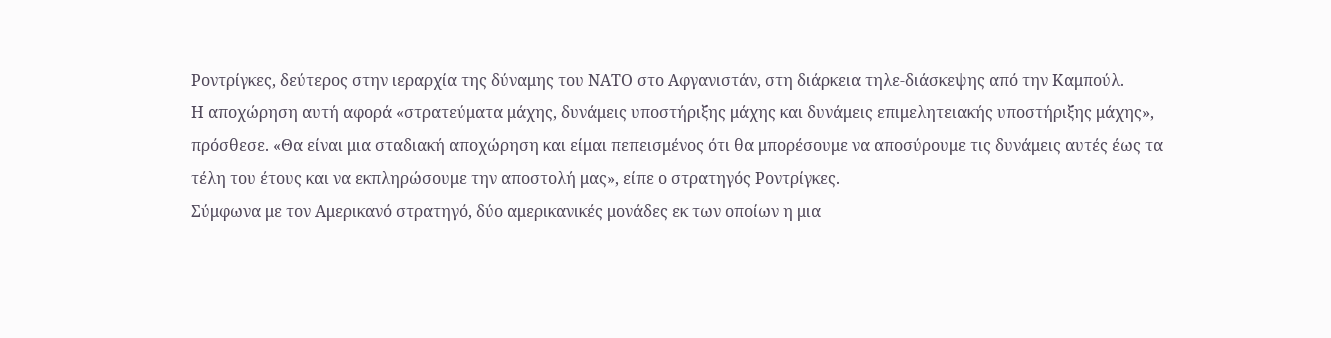Ροντρίγκες, δεύτερος στην ιεραρχία της δύναμης του ΝΑΤΟ στο Αφγανιστάν, στη διάρκεια τηλε-διάσκεψης από την Καμπούλ.
Η αποχώρηση αυτή αφορά «στρατεύματα μάχης, δυνάμεις υποστήριξης μάχης και δυνάμεις επιμελητειακής υποστήριξης μάχης», πρόσθεσε. «Θα είναι μια σταδιακή αποχώρηση και είμαι πεπεισμένος ότι θα μπορέσουμε να αποσύρουμε τις δυνάμεις αυτές έως τα τέλη του έτους και να εκπληρώσουμε την αποστολή μας», είπε ο στρατηγός Ροντρίγκες.
Σύμφωνα με τον Αμερικανό στρατηγό, δύο αμερικανικές μονάδες εκ των οποίων η μια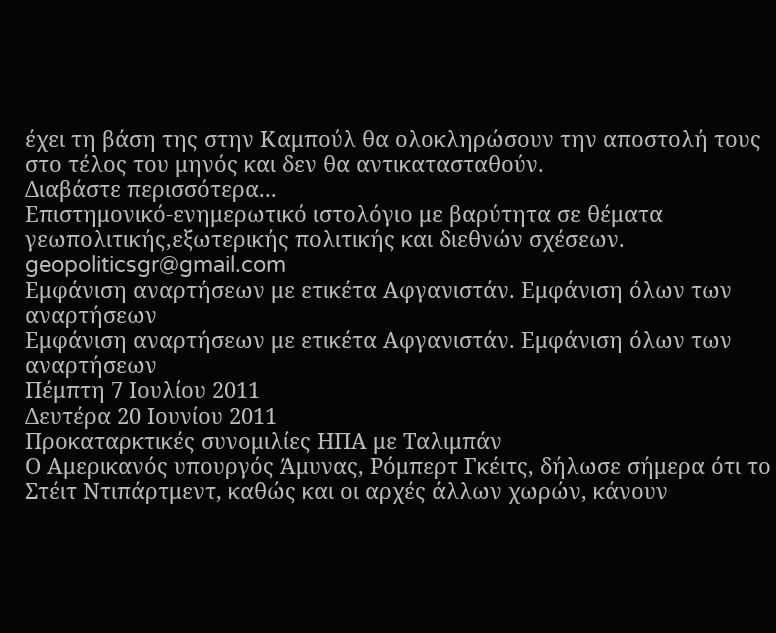έχει τη βάση της στην Καμπούλ θα ολοκληρώσουν την αποστολή τους στο τέλος του μηνός και δεν θα αντικατασταθούν.
Διαβάστε περισσότερα...
Επιστημονικό-ενημερωτικό ιστολόγιο με βαρύτητα σε θέματα γεωπολιτικής,εξωτερικής πολιτικής και διεθνών σχέσεων. geopoliticsgr@gmail.com
Εμφάνιση αναρτήσεων με ετικέτα Aφγανιστάν. Εμφάνιση όλων των αναρτήσεων
Εμφάνιση αναρτήσεων με ετικέτα Aφγανιστάν. Εμφάνιση όλων των αναρτήσεων
Πέμπτη 7 Ιουλίου 2011
Δευτέρα 20 Ιουνίου 2011
Προκαταρκτικές συνομιλίες ΗΠΑ με Ταλιμπάν
Ο Αμερικανός υπουργός Άμυνας, Ρόμπερτ Γκέιτς, δήλωσε σήμερα ότι το Στέιτ Ντιπάρτμεντ, καθώς και οι αρχές άλλων χωρών, κάνουν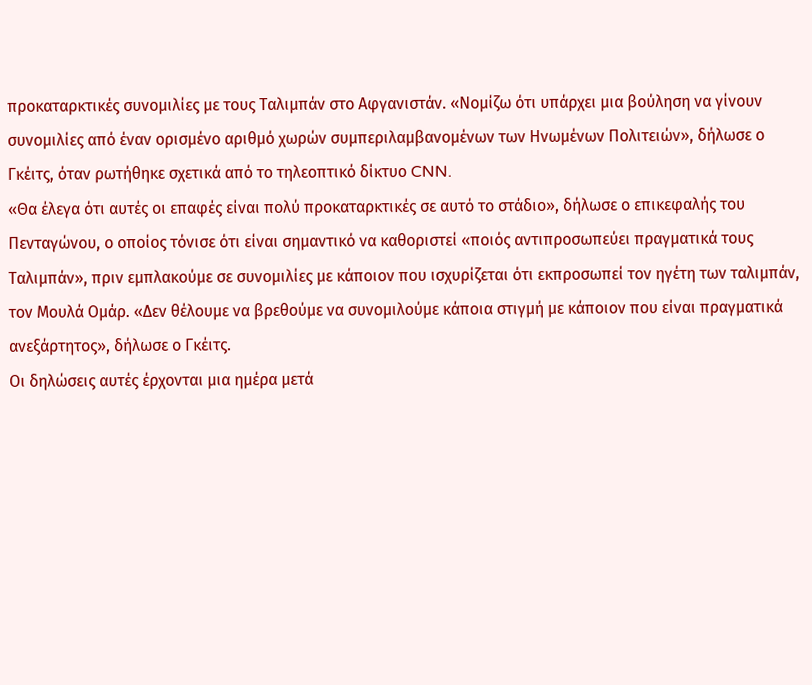προκαταρκτικές συνομιλίες με τους Ταλιμπάν στο Αφγανιστάν. «Νομίζω ότι υπάρχει μια βούληση να γίνουν συνομιλίες από έναν ορισμένο αριθμό χωρών συμπεριλαμβανομένων των Ηνωμένων Πολιτειών», δήλωσε ο Γκέιτς, όταν ρωτήθηκε σχετικά από το τηλεοπτικό δίκτυο CNN.
«Θα έλεγα ότι αυτές οι επαφές είναι πολύ προκαταρκτικές σε αυτό το στάδιο», δήλωσε ο επικεφαλής του Πενταγώνου, ο οποίος τόνισε ότι είναι σημαντικό να καθοριστεί «ποιός αντιπροσωπεύει πραγματικά τους Ταλιμπάν», πριν εμπλακούμε σε συνομιλίες με κάποιον που ισχυρίζεται ότι εκπροσωπεί τον ηγέτη των ταλιμπάν, τον Μουλά Ομάρ. «Δεν θέλουμε να βρεθούμε να συνομιλούμε κάποια στιγμή με κάποιον που είναι πραγματικά ανεξάρτητος», δήλωσε ο Γκέιτς.
Οι δηλώσεις αυτές έρχονται μια ημέρα μετά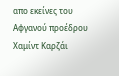απο εκείνες του Αφγανού προέδρου Χαμίντ Καρζάι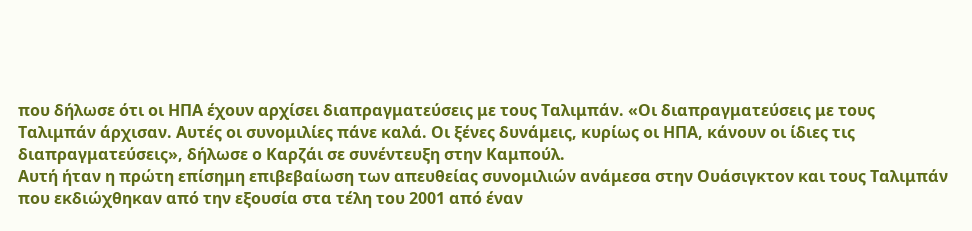που δήλωσε ότι οι ΗΠΑ έχουν αρχίσει διαπραγματεύσεις με τους Ταλιμπάν. «Οι διαπραγματεύσεις με τους Ταλιμπάν άρχισαν. Αυτές οι συνομιλίες πάνε καλά. Οι ξένες δυνάμεις, κυρίως οι ΗΠΑ, κάνουν οι ίδιες τις διαπραγματεύσεις», δήλωσε ο Καρζάι σε συνέντευξη στην Καμπούλ.
Αυτή ήταν η πρώτη επίσημη επιβεβαίωση των απευθείας συνομιλιών ανάμεσα στην Ουάσιγκτον και τους Ταλιμπάν που εκδιώχθηκαν από την εξουσία στα τέλη του 2001 από έναν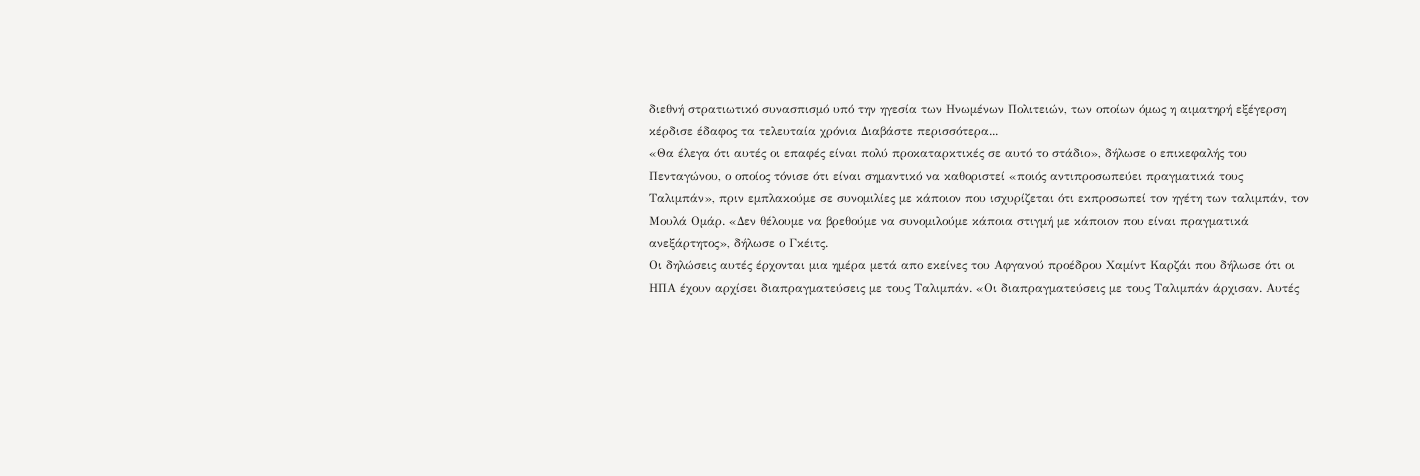διεθνή στρατιωτικό συνασπισμό υπό την ηγεσία των Ηνωμένων Πολιτειών, των οποίων όμως η αιματηρή εξέγερση κέρδισε έδαφος τα τελευταία χρόνια Διαβάστε περισσότερα...
«Θα έλεγα ότι αυτές οι επαφές είναι πολύ προκαταρκτικές σε αυτό το στάδιο», δήλωσε ο επικεφαλής του Πενταγώνου, ο οποίος τόνισε ότι είναι σημαντικό να καθοριστεί «ποιός αντιπροσωπεύει πραγματικά τους Ταλιμπάν», πριν εμπλακούμε σε συνομιλίες με κάποιον που ισχυρίζεται ότι εκπροσωπεί τον ηγέτη των ταλιμπάν, τον Μουλά Ομάρ. «Δεν θέλουμε να βρεθούμε να συνομιλούμε κάποια στιγμή με κάποιον που είναι πραγματικά ανεξάρτητος», δήλωσε ο Γκέιτς.
Οι δηλώσεις αυτές έρχονται μια ημέρα μετά απο εκείνες του Αφγανού προέδρου Χαμίντ Καρζάι που δήλωσε ότι οι ΗΠΑ έχουν αρχίσει διαπραγματεύσεις με τους Ταλιμπάν. «Οι διαπραγματεύσεις με τους Ταλιμπάν άρχισαν. Αυτές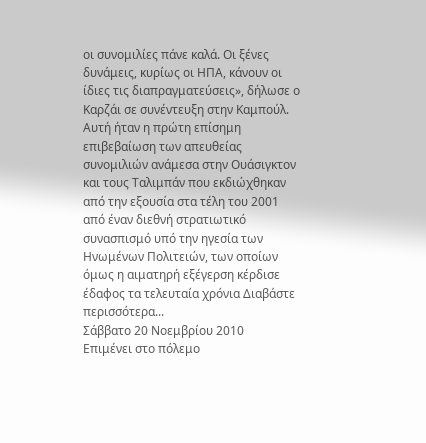οι συνομιλίες πάνε καλά. Οι ξένες δυνάμεις, κυρίως οι ΗΠΑ, κάνουν οι ίδιες τις διαπραγματεύσεις», δήλωσε ο Καρζάι σε συνέντευξη στην Καμπούλ.
Αυτή ήταν η πρώτη επίσημη επιβεβαίωση των απευθείας συνομιλιών ανάμεσα στην Ουάσιγκτον και τους Ταλιμπάν που εκδιώχθηκαν από την εξουσία στα τέλη του 2001 από έναν διεθνή στρατιωτικό συνασπισμό υπό την ηγεσία των Ηνωμένων Πολιτειών, των οποίων όμως η αιματηρή εξέγερση κέρδισε έδαφος τα τελευταία χρόνια Διαβάστε περισσότερα...
Σάββατο 20 Νοεμβρίου 2010
Επιμένει στο πόλεμο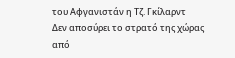του Αφγανιστάν η Τζ. Γκίλαρντ
Δεν αποσύρει το στρατό της χώρας από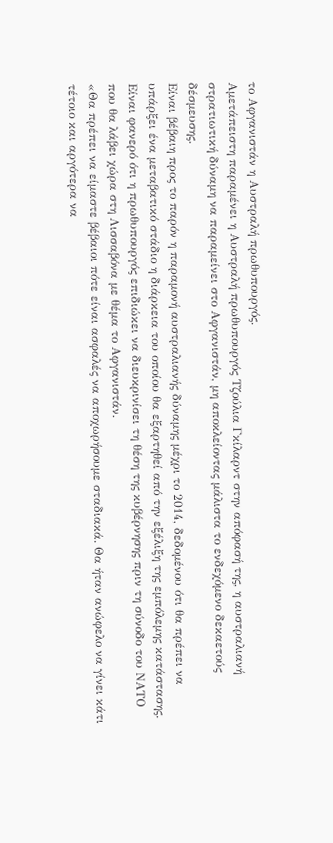το Αφγανιστάν η Αυστραλή πρωθυπουργός.
Αμετάπειστη παραμένει η Αυστραλή πρωθυπουργός Τζούλια Γκίλαρντ στην απόφασή της, η αυστραλιανή στρατιωτική δύναμη να παραμείνει στο Αφγανιστάν, μη αποκλείοντας μάλιστα το ενδεχόμενο δεκαετούς δέσμευσης.
Είναι βέβαιη προς το παρόν η παραμονή αυστραλιανής δύναμης μέχρι το 2014, δεδομένου ότι θα πρέπει να υπάρξει ένα μεταβατικό στάδιο η διάρκεια του οποίου θα εξαρτηθεί από την εξέλιξη της εμπόλεμης κατάστασης.
Είναι φανερό ότι η πρωθυπουργός επιδιώκει να διευκρινίσει τη θέση της κυβέρνησης πριν τη σύνοδο του ΝΑΤΟ που θα λάβει χώρα στη Λισσαβόνα με θέμα το Αφγανιστάν.
«Θα πρέπει να είμαστε βέβαιοι πότε είναι ασφαλές να αποχωρήσουμε σταδιακά. Θα ήταν ανώφελο να γίνει κάτι τέτοιο και αργότερα να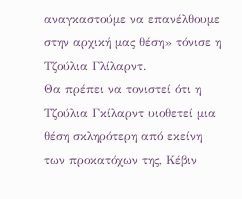αναγκαστούμε να επανέλθουμε στην αρχική μας θέση» τόνισε η Τζούλια Γλίλαρντ.
Θα πρέπει να τονιστεί ότι η Τζούλια Γκίλαρντ υιοθετεί μια θέση σκληρότερη από εκείνη των προκατόχων της, Κέβιν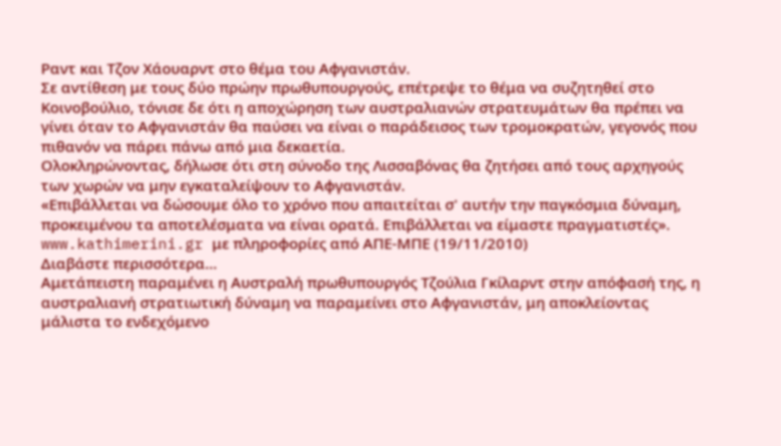Ραντ και Τζον Χάουαρντ στο θέμα του Αφγανιστάν.
Σε αντίθεση με τους δύο πρώην πρωθυπουργούς, επέτρεψε το θέμα να συζητηθεί στο Κοινοβούλιο, τόνισε δε ότι η αποχώρηση των αυστραλιανών στρατευμάτων θα πρέπει να γίνει όταν το Αφγανιστάν θα παύσει να είναι ο παράδεισος των τρομοκρατών, γεγονός που πιθανόν να πάρει πάνω από μια δεκαετία.
Ολοκληρώνοντας, δήλωσε ότι στη σύνοδο της Λισσαβόνας θα ζητήσει από τους αρχηγούς των χωρών να μην εγκαταλείψουν το Αφγανιστάν.
«Επιβάλλεται να δώσουμε όλο το χρόνο που απαιτείται σ' αυτήν την παγκόσμια δύναμη, προκειμένου τα αποτελέσματα να είναι ορατά. Επιβάλλεται να είμαστε πραγματιστές».
www.kathimerini.gr με πληροφορίες από ΑΠΕ-ΜΠΕ (19/11/2010)
Διαβάστε περισσότερα...
Αμετάπειστη παραμένει η Αυστραλή πρωθυπουργός Τζούλια Γκίλαρντ στην απόφασή της, η αυστραλιανή στρατιωτική δύναμη να παραμείνει στο Αφγανιστάν, μη αποκλείοντας μάλιστα το ενδεχόμενο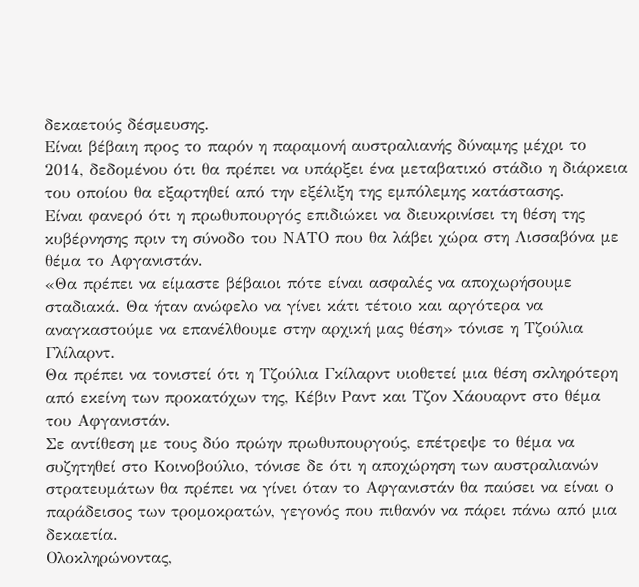δεκαετούς δέσμευσης.
Είναι βέβαιη προς το παρόν η παραμονή αυστραλιανής δύναμης μέχρι το 2014, δεδομένου ότι θα πρέπει να υπάρξει ένα μεταβατικό στάδιο η διάρκεια του οποίου θα εξαρτηθεί από την εξέλιξη της εμπόλεμης κατάστασης.
Είναι φανερό ότι η πρωθυπουργός επιδιώκει να διευκρινίσει τη θέση της κυβέρνησης πριν τη σύνοδο του ΝΑΤΟ που θα λάβει χώρα στη Λισσαβόνα με θέμα το Αφγανιστάν.
«Θα πρέπει να είμαστε βέβαιοι πότε είναι ασφαλές να αποχωρήσουμε σταδιακά. Θα ήταν ανώφελο να γίνει κάτι τέτοιο και αργότερα να αναγκαστούμε να επανέλθουμε στην αρχική μας θέση» τόνισε η Τζούλια Γλίλαρντ.
Θα πρέπει να τονιστεί ότι η Τζούλια Γκίλαρντ υιοθετεί μια θέση σκληρότερη από εκείνη των προκατόχων της, Κέβιν Ραντ και Τζον Χάουαρντ στο θέμα του Αφγανιστάν.
Σε αντίθεση με τους δύο πρώην πρωθυπουργούς, επέτρεψε το θέμα να συζητηθεί στο Κοινοβούλιο, τόνισε δε ότι η αποχώρηση των αυστραλιανών στρατευμάτων θα πρέπει να γίνει όταν το Αφγανιστάν θα παύσει να είναι ο παράδεισος των τρομοκρατών, γεγονός που πιθανόν να πάρει πάνω από μια δεκαετία.
Ολοκληρώνοντας,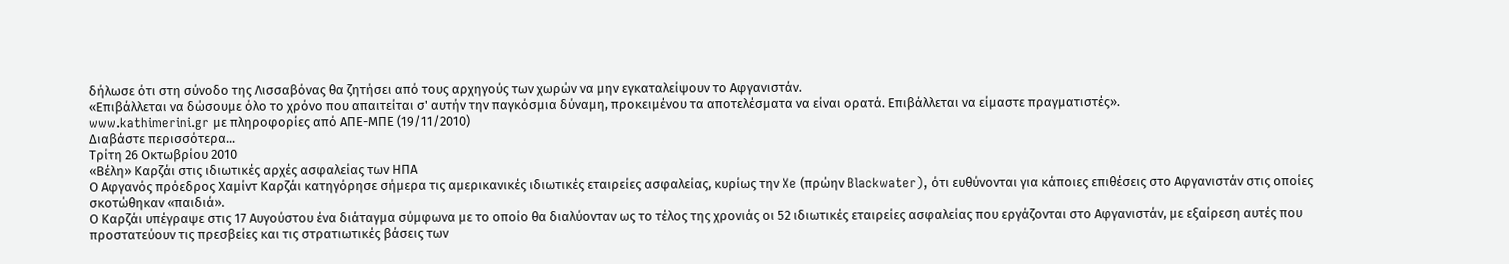δήλωσε ότι στη σύνοδο της Λισσαβόνας θα ζητήσει από τους αρχηγούς των χωρών να μην εγκαταλείψουν το Αφγανιστάν.
«Επιβάλλεται να δώσουμε όλο το χρόνο που απαιτείται σ' αυτήν την παγκόσμια δύναμη, προκειμένου τα αποτελέσματα να είναι ορατά. Επιβάλλεται να είμαστε πραγματιστές».
www.kathimerini.gr με πληροφορίες από ΑΠΕ-ΜΠΕ (19/11/2010)
Διαβάστε περισσότερα...
Τρίτη 26 Οκτωβρίου 2010
«Βέλη» Καρζάι στις ιδιωτικές αρχές ασφαλείας των ΗΠΑ
Ο Αφγανός πρόεδρος Χαμίντ Καρζάι κατηγόρησε σήμερα τις αμερικανικές ιδιωτικές εταιρείες ασφαλείας, κυρίως την Xe (πρώην Blackwater), ότι ευθύνονται για κάποιες επιθέσεις στο Αφγανιστάν στις οποίες σκοτώθηκαν «παιδιά».
Ο Καρζάι υπέγραψε στις 17 Αυγούστου ένα διάταγμα σύμφωνα με το οποίο θα διαλύονταν ως το τέλος της χρονιάς οι 52 ιδιωτικές εταιρείες ασφαλείας που εργάζονται στο Αφγανιστάν, με εξαίρεση αυτές που προστατεύουν τις πρεσβείες και τις στρατιωτικές βάσεις των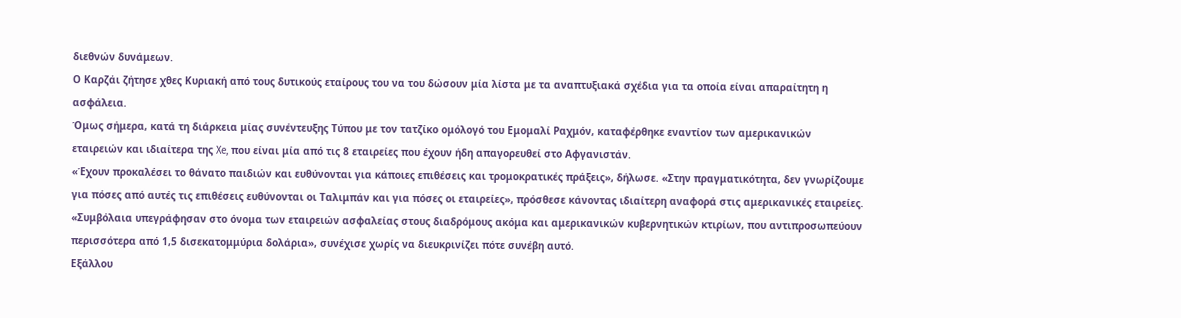διεθνών δυνάμεων.
Ο Καρζάι ζήτησε χθες Κυριακή από τους δυτικούς εταίρους του να του δώσουν μία λίστα με τα αναπτυξιακά σχέδια για τα οποία είναι απαραίτητη η ασφάλεια.
Όμως σήμερα, κατά τη διάρκεια μίας συνέντευξης Τύπου με τον τατζίκο ομόλογό του Εμομαλί Ραχμόν, καταφέρθηκε εναντίον των αμερικανικών εταιρειών και ιδιαίτερα της Xe, που είναι μία από τις 8 εταιρείες που έχουν ήδη απαγορευθεί στο Αφγανιστάν.
«Έχουν προκαλέσει το θάνατο παιδιών και ευθύνονται για κάποιες επιθέσεις και τρομοκρατικές πράξεις», δήλωσε. «Στην πραγματικότητα, δεν γνωρίζουμε για πόσες από αυτές τις επιθέσεις ευθύνονται οι Ταλιμπάν και για πόσες οι εταιρείες», πρόσθεσε κάνοντας ιδιαίτερη αναφορά στις αμερικανικές εταιρείες.
«Συμβόλαια υπεγράφησαν στο όνομα των εταιρειών ασφαλείας στους διαδρόμους ακόμα και αμερικανικών κυβερνητικών κτιρίων, που αντιπροσωπεύουν περισσότερα από 1,5 δισεκατομμύρια δολάρια», συνέχισε χωρίς να διευκρινίζει πότε συνέβη αυτό.
Εξάλλου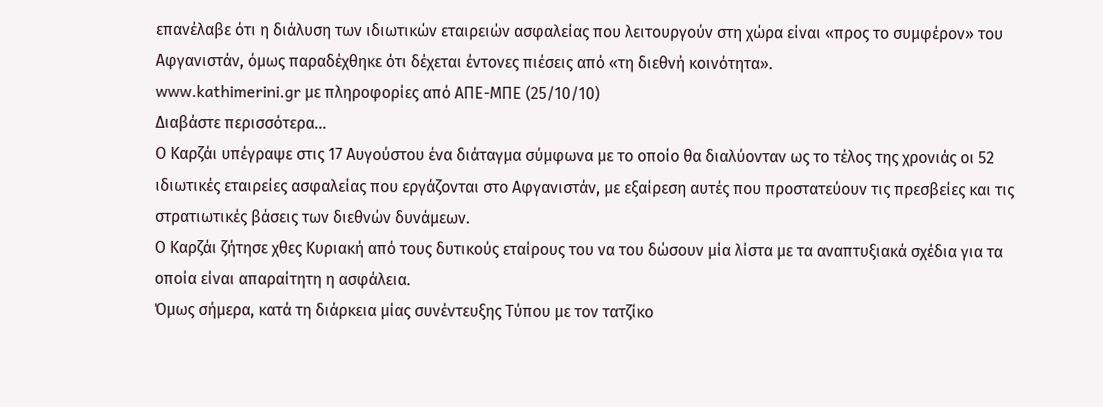επανέλαβε ότι η διάλυση των ιδιωτικών εταιρειών ασφαλείας που λειτουργούν στη χώρα είναι «προς το συμφέρον» του Αφγανιστάν, όμως παραδέχθηκε ότι δέχεται έντονες πιέσεις από «τη διεθνή κοινότητα».
www.kathimerini.gr με πληροφορίες από ΑΠΕ-ΜΠΕ (25/10/10)
Διαβάστε περισσότερα...
Ο Καρζάι υπέγραψε στις 17 Αυγούστου ένα διάταγμα σύμφωνα με το οποίο θα διαλύονταν ως το τέλος της χρονιάς οι 52 ιδιωτικές εταιρείες ασφαλείας που εργάζονται στο Αφγανιστάν, με εξαίρεση αυτές που προστατεύουν τις πρεσβείες και τις στρατιωτικές βάσεις των διεθνών δυνάμεων.
Ο Καρζάι ζήτησε χθες Κυριακή από τους δυτικούς εταίρους του να του δώσουν μία λίστα με τα αναπτυξιακά σχέδια για τα οποία είναι απαραίτητη η ασφάλεια.
Όμως σήμερα, κατά τη διάρκεια μίας συνέντευξης Τύπου με τον τατζίκο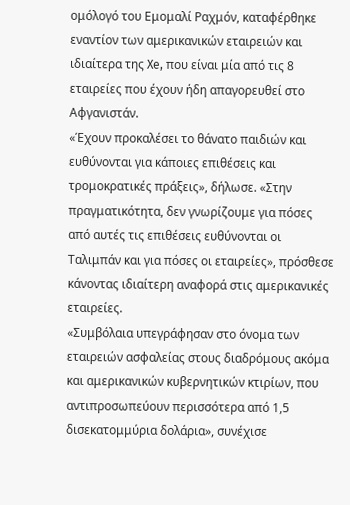ομόλογό του Εμομαλί Ραχμόν, καταφέρθηκε εναντίον των αμερικανικών εταιρειών και ιδιαίτερα της Xe, που είναι μία από τις 8 εταιρείες που έχουν ήδη απαγορευθεί στο Αφγανιστάν.
«Έχουν προκαλέσει το θάνατο παιδιών και ευθύνονται για κάποιες επιθέσεις και τρομοκρατικές πράξεις», δήλωσε. «Στην πραγματικότητα, δεν γνωρίζουμε για πόσες από αυτές τις επιθέσεις ευθύνονται οι Ταλιμπάν και για πόσες οι εταιρείες», πρόσθεσε κάνοντας ιδιαίτερη αναφορά στις αμερικανικές εταιρείες.
«Συμβόλαια υπεγράφησαν στο όνομα των εταιρειών ασφαλείας στους διαδρόμους ακόμα και αμερικανικών κυβερνητικών κτιρίων, που αντιπροσωπεύουν περισσότερα από 1,5 δισεκατομμύρια δολάρια», συνέχισε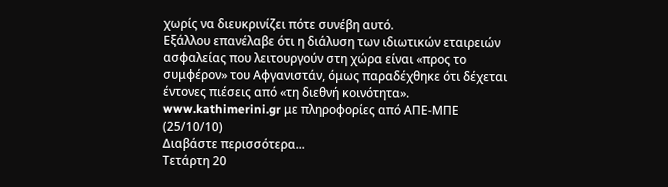χωρίς να διευκρινίζει πότε συνέβη αυτό.
Εξάλλου επανέλαβε ότι η διάλυση των ιδιωτικών εταιρειών ασφαλείας που λειτουργούν στη χώρα είναι «προς το συμφέρον» του Αφγανιστάν, όμως παραδέχθηκε ότι δέχεται έντονες πιέσεις από «τη διεθνή κοινότητα».
www.kathimerini.gr με πληροφορίες από ΑΠΕ-ΜΠΕ (25/10/10)
Διαβάστε περισσότερα...
Τετάρτη 20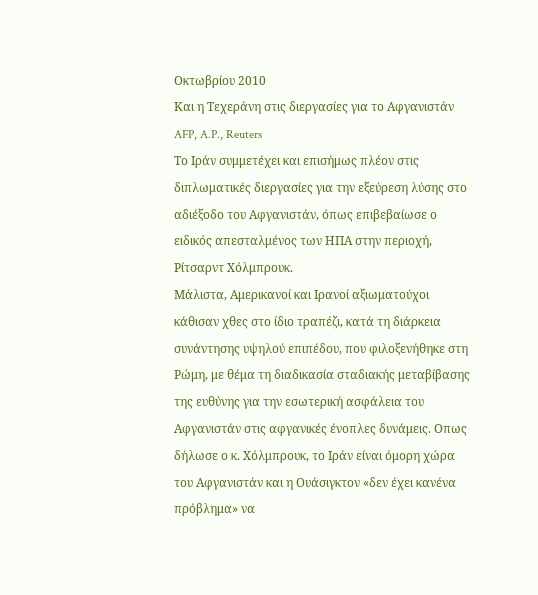Οκτωβρίου 2010
Και η Τεχεράνη στις διεργασίες για το Αφγανιστάν
AFP, A.P., Reuters
Το Ιράν συμμετέχει και επισήμως πλέον στις διπλωματικές διεργασίες για την εξεύρεση λύσης στο αδιέξοδο του Αφγανιστάν, όπως επιβεβαίωσε ο ειδικός απεσταλμένος των ΗΠΑ στην περιοχή, Ρίτσαρντ Χόλμπρουκ.
Μάλιστα, Αμερικανοί και Ιρανοί αξιωματούχοι κάθισαν χθες στο ίδιο τραπέζι, κατά τη διάρκεια συνάντησης υψηλού επιπέδου, που φιλοξενήθηκε στη Ρώμη, με θέμα τη διαδικασία σταδιακής μεταβίβασης της ευθύνης για την εσωτερική ασφάλεια του Αφγανιστάν στις αφγανικές ένοπλες δυνάμεις. Οπως δήλωσε ο κ. Χόλμπρουκ, το Ιράν είναι όμορη χώρα του Αφγανιστάν και η Ουάσιγκτον «δεν έχει κανένα πρόβλημα» να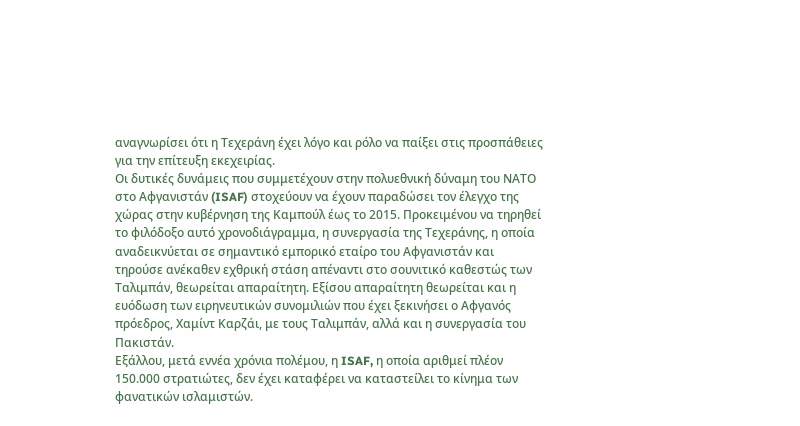αναγνωρίσει ότι η Τεχεράνη έχει λόγο και ρόλο να παίξει στις προσπάθειες για την επίτευξη εκεχειρίας.
Οι δυτικές δυνάμεις που συμμετέχουν στην πολυεθνική δύναμη του ΝΑΤΟ στο Αφγανιστάν (ISAF) στοχεύουν να έχουν παραδώσει τον έλεγχο της χώρας στην κυβέρνηση της Καμπούλ έως το 2015. Προκειμένου να τηρηθεί το φιλόδοξο αυτό χρονοδιάγραμμα, η συνεργασία της Τεχεράνης, η οποία αναδεικνύεται σε σημαντικό εμπορικό εταίρο του Αφγανιστάν και τηρούσε ανέκαθεν εχθρική στάση απέναντι στο σουνιτικό καθεστώς των Ταλιμπάν, θεωρείται απαραίτητη. Εξίσου απαραίτητη θεωρείται και η ευόδωση των ειρηνευτικών συνομιλιών που έχει ξεκινήσει ο Αφγανός πρόεδρος, Χαμίντ Καρζάι, με τους Ταλιμπάν, αλλά και η συνεργασία του Πακιστάν.
Εξάλλου, μετά εννέα χρόνια πολέμου, η ISAF, η οποία αριθμεί πλέον 150.000 στρατιώτες, δεν έχει καταφέρει να καταστείλει το κίνημα των φανατικών ισλαμιστών.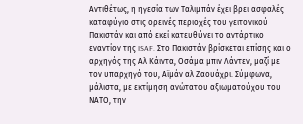Αντιθέτως, η ηγεσία των Ταλιμπάν έχει βρει ασφαλές καταφύγιο στις ορεινές περιοχές του γειτονικού Πακιστάν και από εκεί κατευθύνει το αντάρτικο εναντίον της ISAF. Στο Πακιστάν βρίσκεται επίσης και ο αρχηγός της Αλ Κάιντα, Οσάμα μπιν Λάντεν, μαζί με τον υπαρχηγό του, Αϊμάν αλ Ζαουάχρι. Σύμφωνα, μάλιστα, με εκτίμηση ανώτατου αξιωματούχου του ΝΑΤΟ, την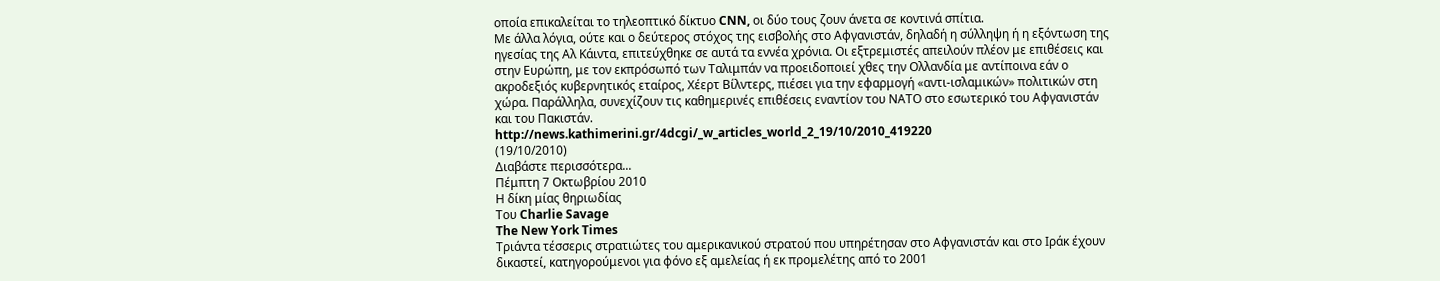οποία επικαλείται το τηλεοπτικό δίκτυο CNN, οι δύο τους ζουν άνετα σε κοντινά σπίτια.
Με άλλα λόγια, ούτε και ο δεύτερος στόχος της εισβολής στο Αφγανιστάν, δηλαδή η σύλληψη ή η εξόντωση της ηγεσίας της Αλ Κάιντα, επιτεύχθηκε σε αυτά τα εννέα χρόνια. Οι εξτρεμιστές απειλούν πλέον με επιθέσεις και στην Ευρώπη, με τον εκπρόσωπό των Ταλιμπάν να προειδοποιεί χθες την Ολλανδία με αντίποινα εάν ο ακροδεξιός κυβερνητικός εταίρος, Χέερτ Βίλντερς, πιέσει για την εφαρμογή «αντι-ισλαμικών» πολιτικών στη χώρα. Παράλληλα, συνεχίζουν τις καθημερινές επιθέσεις εναντίον του ΝΑΤΟ στο εσωτερικό του Αφγανιστάν και του Πακιστάν.
http://news.kathimerini.gr/4dcgi/_w_articles_world_2_19/10/2010_419220
(19/10/2010)
Διαβάστε περισσότερα...
Πέμπτη 7 Οκτωβρίου 2010
Η δίκη μίας θηριωδίας
Του Charlie Savage
The New York Times
Τριάντα τέσσερις στρατιώτες του αμερικανικού στρατού που υπηρέτησαν στο Αφγανιστάν και στο Ιράκ έχουν δικαστεί, κατηγορούμενοι για φόνο εξ αμελείας ή εκ προμελέτης από το 2001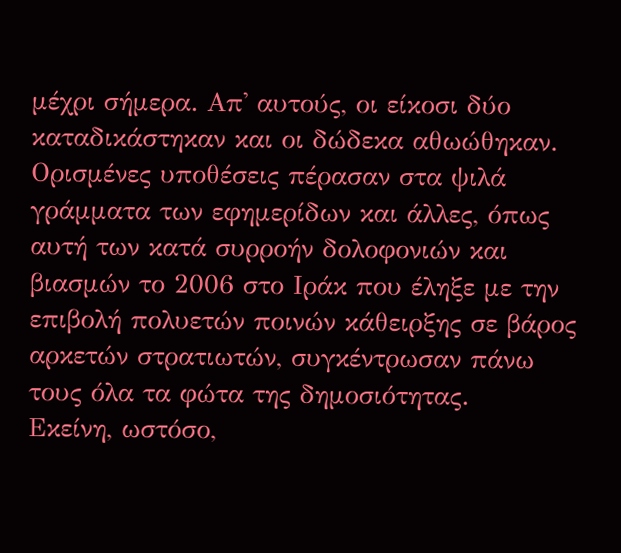μέχρι σήμερα. Απ' αυτούς, οι είκοσι δύο καταδικάστηκαν και οι δώδεκα αθωώθηκαν.
Ορισμένες υποθέσεις πέρασαν στα ψιλά γράμματα των εφημερίδων και άλλες, όπως αυτή των κατά συρροήν δολοφονιών και βιασμών το 2006 στο Ιράκ που έληξε με την επιβολή πολυετών ποινών κάθειρξης σε βάρος αρκετών στρατιωτών, συγκέντρωσαν πάνω τους όλα τα φώτα της δημοσιότητας.
Εκείνη, ωστόσο,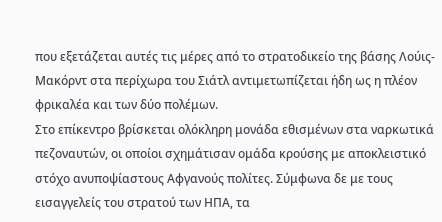που εξετάζεται αυτές τις μέρες από το στρατοδικείο της βάσης Λούις-Μακόρντ στα περίχωρα του Σιάτλ αντιμετωπίζεται ήδη ως η πλέον φρικαλέα και των δύο πολέμων.
Στο επίκεντρο βρίσκεται ολόκληρη μονάδα εθισμένων στα ναρκωτικά πεζοναυτών, οι οποίοι σχημάτισαν ομάδα κρούσης με αποκλειστικό στόχο ανυποψίαστους Αφγανούς πολίτες. Σύμφωνα δε με τους εισαγγελείς του στρατού των ΗΠΑ, τα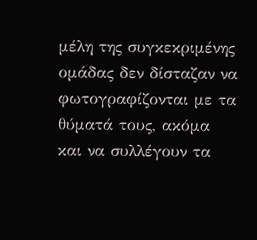μέλη της συγκεκριμένης ομάδας δεν δίσταζαν να φωτογραφίζονται με τα θύματά τους, ακόμα και να συλλέγουν τα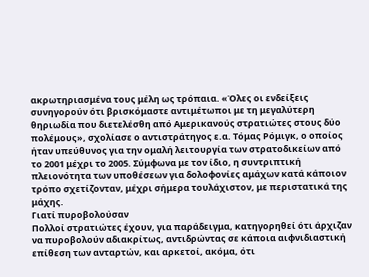ακρωτηριασμένα τους μέλη ως τρόπαια. «Όλες οι ενδείξεις συνηγορούν ότι βρισκόμαστε αντιμέτωποι με τη μεγαλύτερη θηριωδία που διετελέσθη από Αμερικανούς στρατιώτες στους δύο πολέμους», σχολίασε ο αντιστράτηγος ε.α. Τόμας Ρόμιγκ, ο οποίος ήταν υπεύθυνος για την ομαλή λειτουργία των στρατοδικείων από το 2001 μέχρι το 2005. Σύμφωνα με τον ίδιο, η συντριπτική πλειονότητα των υποθέσεων για δολοφονίες αμάχων κατά κάποιον τρόπο σχετίζονταν, μέχρι σήμερα τουλάχιστον, με περιστατικά της μάχης.
Γιατί πυροβολούσαν
Πολλοί στρατιώτες έχουν, για παράδειγμα, κατηγορηθεί ότι άρχιζαν να πυροβολούν αδιακρίτως, αντιδρώντας σε κάποια αιφνιδιαστική επίθεση των ανταρτών, και αρκετοί, ακόμα, ότι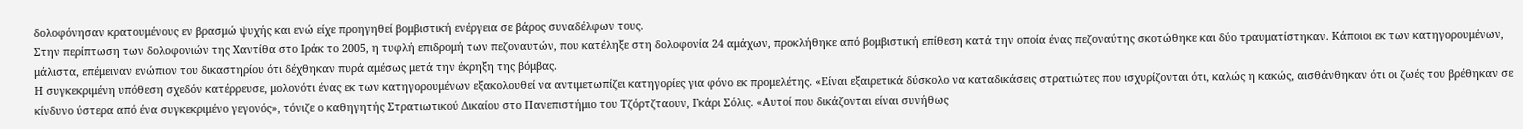δολοφόνησαν κρατουμένους εν βρασμώ ψυχής και ενώ είχε προηγηθεί βομβιστική ενέργεια σε βάρος συναδέλφων τους.
Στην περίπτωση των δολοφονιών της Χαντίθα στο Ιράκ το 2005, η τυφλή επιδρομή των πεζοναυτών, που κατέληξε στη δολοφονία 24 αμάχων, προκλήθηκε από βομβιστική επίθεση κατά την οποία ένας πεζοναύτης σκοτώθηκε και δύο τραυματίστηκαν. Κάποιοι εκ των κατηγορουμένων, μάλιστα, επέμειναν ενώπιον του δικαστηρίου ότι δέχθηκαν πυρά αμέσως μετά την έκρηξη της βόμβας.
Η συγκεκριμένη υπόθεση σχεδόν κατέρρευσε, μολονότι ένας εκ των κατηγορουμένων εξακολουθεί να αντιμετωπίζει κατηγορίες για φόνο εκ προμελέτης. «Είναι εξαιρετικά δύσκολο να καταδικάσεις στρατιώτες που ισχυρίζονται ότι, καλώς η κακώς, αισθάνθηκαν ότι οι ζωές του βρέθηκαν σε κίνδυνο ύστερα από ένα συγκεκριμένο γεγονός», τόνιζε ο καθηγητής Στρατιωτικού Δικαίου στο Πανεπιστήμιο του Τζόρτζταουν, Γκάρι Σόλις. «Αυτοί που δικάζονται είναι συνήθως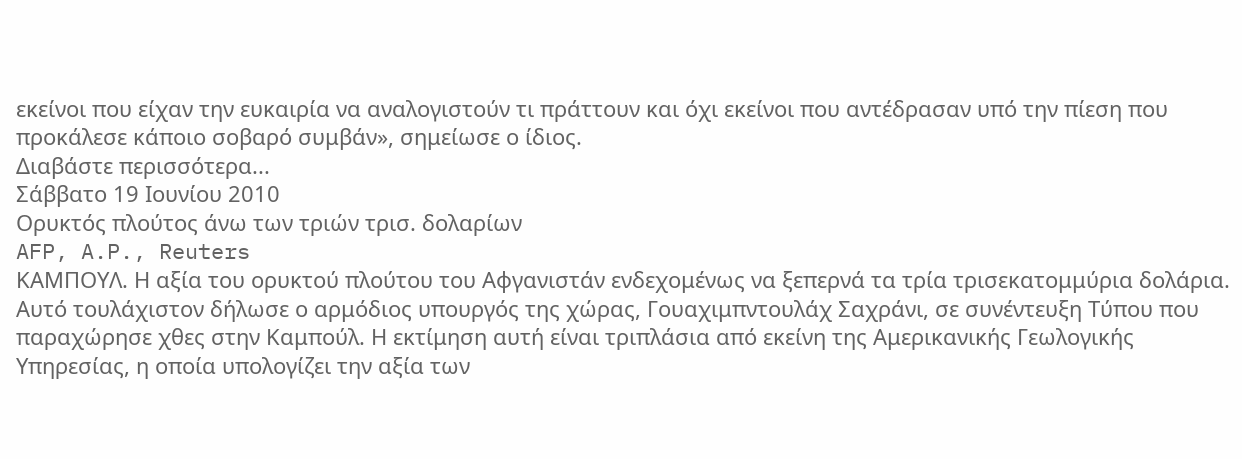εκείνοι που είχαν την ευκαιρία να αναλογιστούν τι πράττουν και όχι εκείνοι που αντέδρασαν υπό την πίεση που προκάλεσε κάποιο σοβαρό συμβάν», σημείωσε ο ίδιος.
Διαβάστε περισσότερα...
Σάββατο 19 Ιουνίου 2010
Ορυκτός πλούτος άνω των τριών τρισ. δολαρίων
AFP, A.P., Reuters
ΚΑΜΠΟΥΛ. Η αξία του ορυκτού πλούτου του Αφγανιστάν ενδεχομένως να ξεπερνά τα τρία τρισεκατομμύρια δολάρια. Αυτό τουλάχιστον δήλωσε ο αρμόδιος υπουργός της χώρας, Γουαχιμπντουλάχ Σαχράνι, σε συνέντευξη Τύπου που παραχώρησε χθες στην Καμπούλ. Η εκτίμηση αυτή είναι τριπλάσια από εκείνη της Αμερικανικής Γεωλογικής Υπηρεσίας, η οποία υπολογίζει την αξία των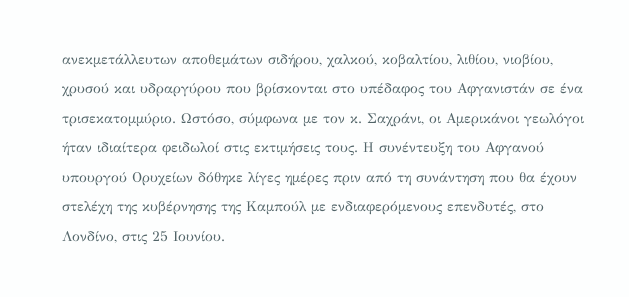ανεκμετάλλευτων αποθεμάτων σιδήρου, χαλκού, κοβαλτίου, λιθίου, νιοβίου, χρυσού και υδραργύρου που βρίσκονται στο υπέδαφος του Αφγανιστάν σε ένα τρισεκατομμύριο. Ωστόσο, σύμφωνα με τον κ. Σαχράνι, οι Αμερικάνοι γεωλόγοι ήταν ιδιαίτερα φειδωλοί στις εκτιμήσεις τους. Η συνέντευξη του Αφγανού υπουργού Ορυχείων δόθηκε λίγες ημέρες πριν από τη συνάντηση που θα έχουν στελέχη της κυβέρνησης της Καμπούλ με ενδιαφερόμενους επενδυτές, στο Λονδίνο, στις 25 Ιουνίου.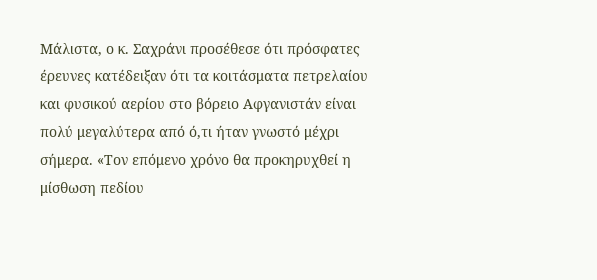Μάλιστα, ο κ. Σαχράνι προσέθεσε ότι πρόσφατες έρευνες κατέδειξαν ότι τα κοιτάσματα πετρελαίου και φυσικού αερίου στο βόρειο Αφγανιστάν είναι πολύ μεγαλύτερα από ό,τι ήταν γνωστό μέχρι σήμερα. «Τον επόμενο χρόνο θα προκηρυχθεί η μίσθωση πεδίου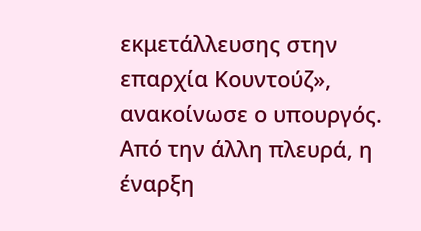εκμετάλλευσης στην επαρχία Κουντούζ», ανακοίνωσε ο υπουργός.
Από την άλλη πλευρά, η έναρξη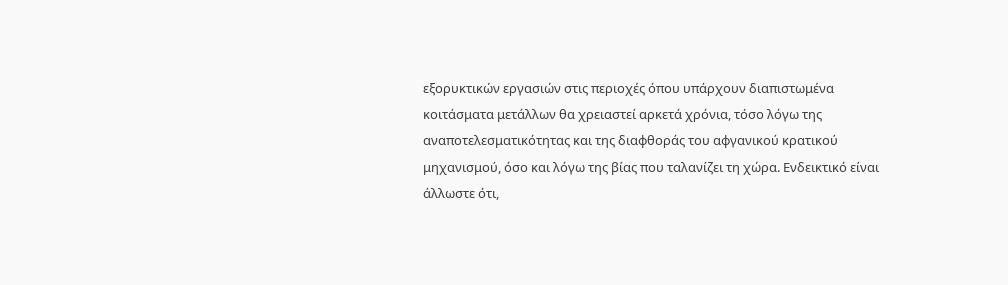εξορυκτικών εργασιών στις περιοχές όπου υπάρχουν διαπιστωμένα κοιτάσματα μετάλλων θα χρειαστεί αρκετά χρόνια, τόσο λόγω της αναποτελεσματικότητας και της διαφθοράς του αφγανικού κρατικού μηχανισμού, όσο και λόγω της βίας που ταλανίζει τη χώρα. Ενδεικτικό είναι άλλωστε ότι,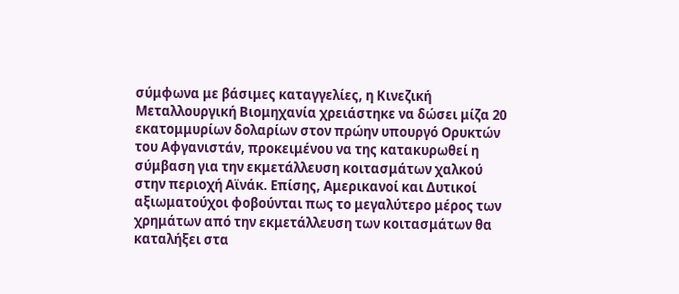σύμφωνα με βάσιμες καταγγελίες, η Κινεζική Μεταλλουργική Βιομηχανία χρειάστηκε να δώσει μίζα 20 εκατομμυρίων δολαρίων στον πρώην υπουργό Ορυκτών του Αφγανιστάν, προκειμένου να της κατακυρωθεί η σύμβαση για την εκμετάλλευση κοιτασμάτων χαλκού στην περιοχή Αϊνάκ. Επίσης, Αμερικανοί και Δυτικοί αξιωματούχοι φοβούνται πως το μεγαλύτερο μέρος των χρημάτων από την εκμετάλλευση των κοιτασμάτων θα καταλήξει στα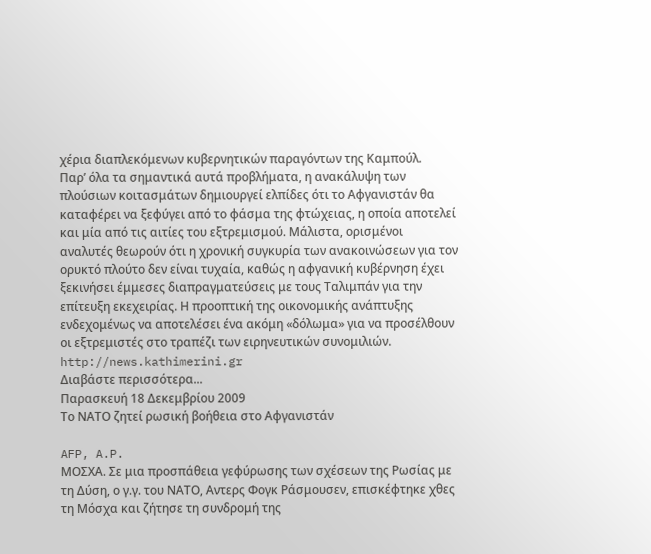χέρια διαπλεκόμενων κυβερνητικών παραγόντων της Καμπούλ.
Παρ’ όλα τα σημαντικά αυτά προβλήματα, η ανακάλυψη των πλούσιων κοιτασμάτων δημιουργεί ελπίδες ότι το Αφγανιστάν θα καταφέρει να ξεφύγει από το φάσμα της φτώχειας, η οποία αποτελεί και μία από τις αιτίες του εξτρεμισμού. Μάλιστα, ορισμένοι αναλυτές θεωρούν ότι η χρονική συγκυρία των ανακοινώσεων για τον ορυκτό πλούτο δεν είναι τυχαία, καθώς η αφγανική κυβέρνηση έχει ξεκινήσει έμμεσες διαπραγματεύσεις με τους Ταλιμπάν για την επίτευξη εκεχειρίας. Η προοπτική της οικονομικής ανάπτυξης ενδεχομένως να αποτελέσει ένα ακόμη «δόλωμα» για να προσέλθουν οι εξτρεμιστές στο τραπέζι των ειρηνευτικών συνομιλιών.
http://news.kathimerini.gr
Διαβάστε περισσότερα...
Παρασκευή 18 Δεκεμβρίου 2009
Το ΝΑΤΟ ζητεί ρωσική βοήθεια στο Αφγανιστάν

AFP, A.P.
ΜΟΣΧΑ. Σε μια προσπάθεια γεφύρωσης των σχέσεων της Ρωσίας με τη Δύση, ο γ.γ. του ΝΑΤΟ, Αντερς Φογκ Ράσμουσεν, επισκέφτηκε χθες τη Μόσχα και ζήτησε τη συνδρομή της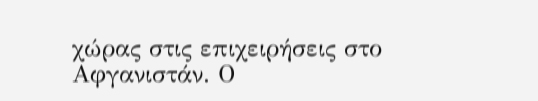χώρας στις επιχειρήσεις στο Αφγανιστάν. Ο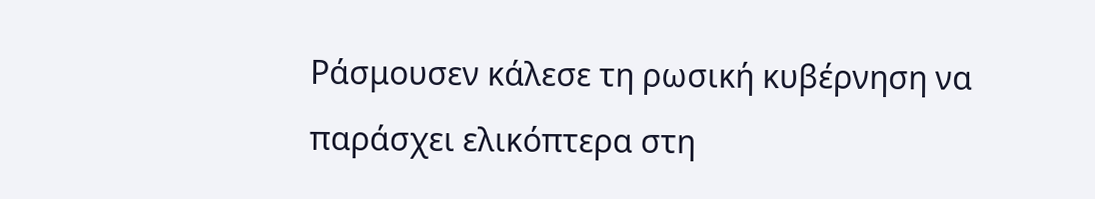Ράσμουσεν κάλεσε τη ρωσική κυβέρνηση να παράσχει ελικόπτερα στη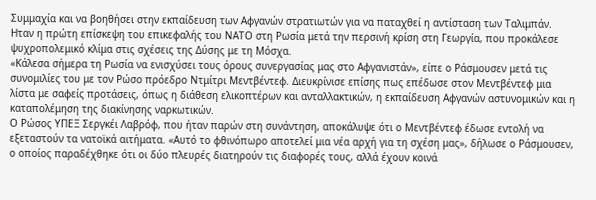Συμμαχία και να βοηθήσει στην εκπαίδευση των Αφγανών στρατιωτών για να παταχθεί η αντίσταση των Ταλιμπάν. Ηταν η πρώτη επίσκεψη του επικεφαλής του ΝΑΤΟ στη Ρωσία μετά την περσινή κρίση στη Γεωργία, που προκάλεσε ψυχροπολεμικό κλίμα στις σχέσεις της Δύσης με τη Μόσχα.
«Κάλεσα σήμερα τη Ρωσία να ενισχύσει τους όρους συνεργασίας μας στο Αφγανιστάν», είπε ο Ράσμουσεν μετά τις συνομιλίες του με τον Ρώσο πρόεδρο Ντμίτρι Μεντβέντεφ. Διευκρίνισε επίσης πως επέδωσε στον Μεντβέντεφ μια λίστα με σαφείς προτάσεις, όπως η διάθεση ελικοπτέρων και ανταλλακτικών, η εκπαίδευση Αφγανών αστυνομικών και η καταπολέμηση της διακίνησης ναρκωτικών.
Ο Ρώσος ΥΠΕΞ Σεργκέι Λαβρόφ, που ήταν παρών στη συνάντηση, αποκάλυψε ότι ο Μεντβέντεφ έδωσε εντολή να εξεταστούν τα νατοϊκά αιτήματα. «Αυτό το φθινόπωρο αποτελεί μια νέα αρχή για τη σχέση μας», δήλωσε ο Ράσμουσεν, ο οποίος παραδέχθηκε ότι οι δύο πλευρές διατηρούν τις διαφορές τους, αλλά έχουν κοινά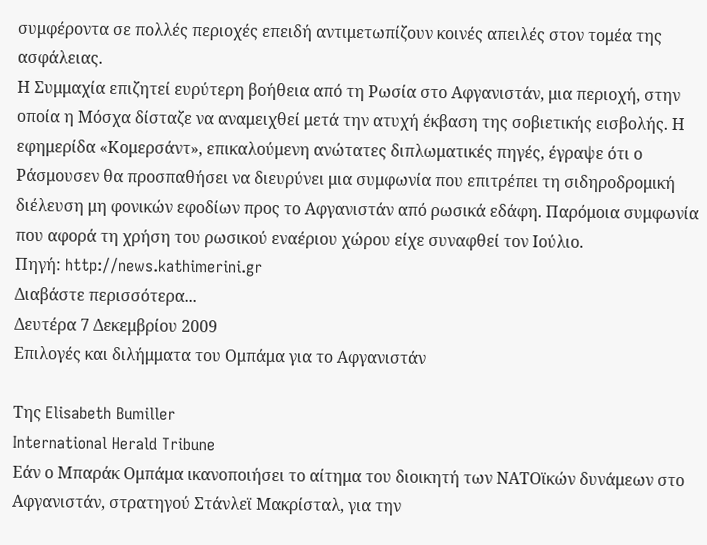συμφέροντα σε πολλές περιοχές επειδή αντιμετωπίζουν κοινές απειλές στον τομέα της ασφάλειας.
Η Συμμαχία επιζητεί ευρύτερη βοήθεια από τη Ρωσία στο Αφγανιστάν, μια περιοχή, στην οποία η Μόσχα δίσταζε να αναμειχθεί μετά την ατυχή έκβαση της σοβιετικής εισβολής. Η εφημερίδα «Κομερσάντ», επικαλούμενη ανώτατες διπλωματικές πηγές, έγραψε ότι ο Ράσμουσεν θα προσπαθήσει να διευρύνει μια συμφωνία που επιτρέπει τη σιδηροδρομική διέλευση μη φονικών εφοδίων προς το Αφγανιστάν από ρωσικά εδάφη. Παρόμοια συμφωνία που αφορά τη χρήση του ρωσικού εναέριου χώρου είχε συναφθεί τον Ιούλιο.
Πηγή: http://news.kathimerini.gr
Διαβάστε περισσότερα...
Δευτέρα 7 Δεκεμβρίου 2009
Επιλογές και διλήμματα του Ομπάμα για το Αφγανιστάν

Της Elisabeth Bumiller
International Herald Tribune
Εάν ο Μπαράκ Ομπάμα ικανοποιήσει το αίτημα του διοικητή των ΝΑΤΟϊκών δυνάμεων στο Αφγανιστάν, στρατηγού Στάνλεϊ Μακρίσταλ, για την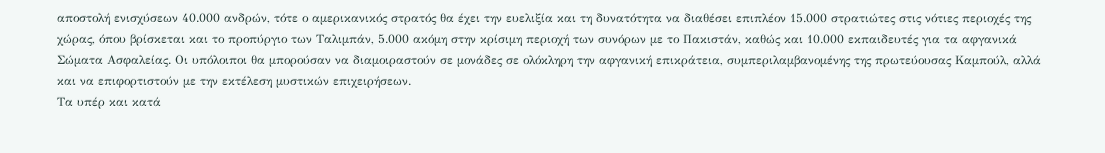αποστολή ενισχύσεων 40.000 ανδρών, τότε ο αμερικανικός στρατός θα έχει την ευελιξία και τη δυνατότητα να διαθέσει επιπλέον 15.000 στρατιώτες στις νότιες περιοχές της χώρας, όπου βρίσκεται και το προπύργιο των Ταλιμπάν, 5.000 ακόμη στην κρίσιμη περιοχή των συνόρων με το Πακιστάν, καθώς και 10.000 εκπαιδευτές για τα αφγανικά Σώματα Ασφαλείας. Οι υπόλοιποι θα μπορούσαν να διαμοιραστούν σε μονάδες σε ολόκληρη την αφγανική επικράτεια, συμπεριλαμβανομένης της πρωτεύουσας Καμπούλ, αλλά και να επιφορτιστούν με την εκτέλεση μυστικών επιχειρήσεων.
Τα υπέρ και κατά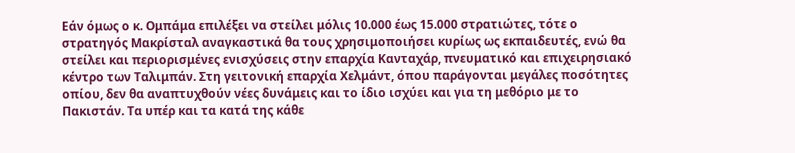Εάν όμως ο κ. Ομπάμα επιλέξει να στείλει μόλις 10.000 έως 15.000 στρατιώτες, τότε ο στρατηγός Μακρίσταλ αναγκαστικά θα τους χρησιμοποιήσει κυρίως ως εκπαιδευτές, ενώ θα στείλει και περιορισμένες ενισχύσεις στην επαρχία Κανταχάρ, πνευματικό και επιχειρησιακό κέντρο των Ταλιμπάν. Στη γειτονική επαρχία Χελμάντ, όπου παράγονται μεγάλες ποσότητες οπίου, δεν θα αναπτυχθούν νέες δυνάμεις και το ίδιο ισχύει και για τη μεθόριο με το Πακιστάν. Τα υπέρ και τα κατά της κάθε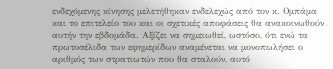ενδεχόμενης κίνησης μελετήθηκαν ενδελεχώς από τον κ. Ομπάμα και το επιτελείο του και οι σχετικές αποφάσεις θα ανακοινωθούν αυτήν την εβδομάδα. Αξίζει να σημειωθεί, ωστόσο, ότι ενώ τα πρωτοσέλιδα των εφημερίδων αναμένεται να μονοπωλήσει ο αριθμός των στρατιωτών που θα σταλούν, αυτό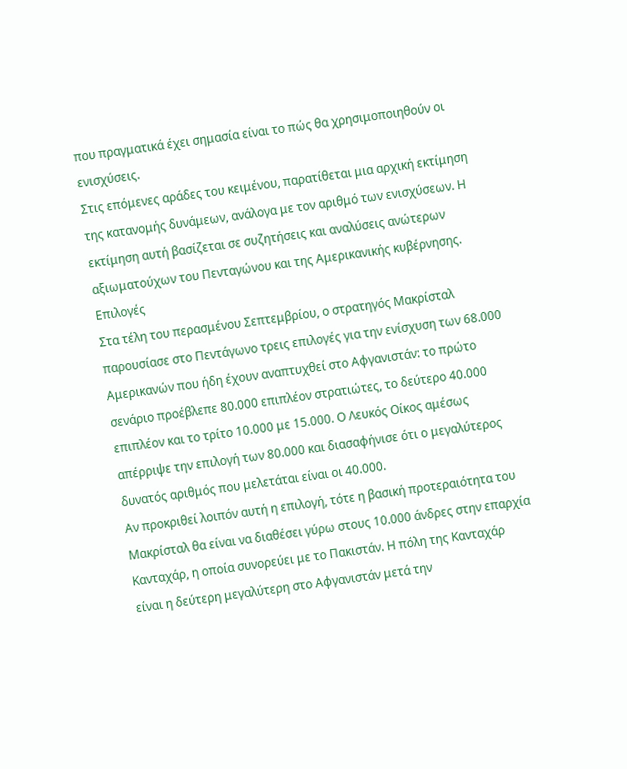που πραγματικά έχει σημασία είναι το πώς θα χρησιμοποιηθούν οι ενισχύσεις.
Στις επόμενες αράδες του κειμένου, παρατίθεται μια αρχική εκτίμηση της κατανομής δυνάμεων, ανάλογα με τον αριθμό των ενισχύσεων. Η εκτίμηση αυτή βασίζεται σε συζητήσεις και αναλύσεις ανώτερων αξιωματούχων του Πενταγώνου και της Αμερικανικής κυβέρνησης.
Επιλογές
Στα τέλη του περασμένου Σεπτεμβρίου, ο στρατηγός Μακρίσταλ παρουσίασε στο Πεντάγωνο τρεις επιλογές για την ενίσχυση των 68.000 Αμερικανών που ήδη έχουν αναπτυχθεί στο Αφγανιστάν: το πρώτο σενάριο προέβλεπε 80.000 επιπλέον στρατιώτες, το δεύτερο 40.000 επιπλέον και το τρίτο 10.000 με 15.000. Ο Λευκός Οίκος αμέσως απέρριψε την επιλογή των 80.000 και διασαφήνισε ότι ο μεγαλύτερος δυνατός αριθμός που μελετάται είναι οι 40.000.
Αν προκριθεί λοιπόν αυτή η επιλογή, τότε η βασική προτεραιότητα του Μακρίσταλ θα είναι να διαθέσει γύρω στους 10.000 άνδρες στην επαρχία Κανταχάρ, η οποία συνορεύει με το Πακιστάν. Η πόλη της Κανταχάρ είναι η δεύτερη μεγαλύτερη στο Αφγανιστάν μετά την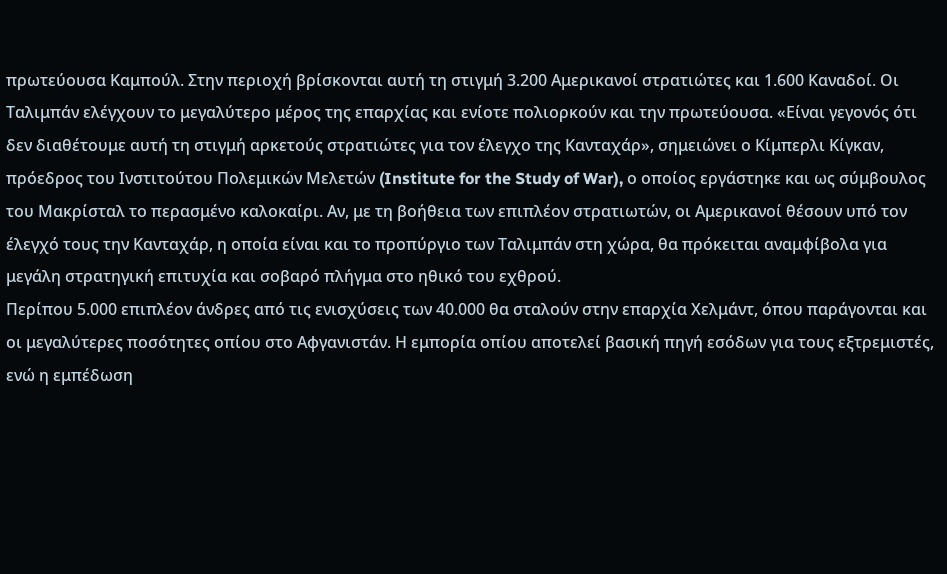πρωτεύουσα Καμπούλ. Στην περιοχή βρίσκονται αυτή τη στιγμή 3.200 Αμερικανοί στρατιώτες και 1.600 Καναδοί. Οι Ταλιμπάν ελέγχουν το μεγαλύτερο μέρος της επαρχίας και ενίοτε πολιορκούν και την πρωτεύουσα. «Είναι γεγονός ότι δεν διαθέτουμε αυτή τη στιγμή αρκετούς στρατιώτες για τον έλεγχο της Κανταχάρ», σημειώνει ο Κίμπερλι Κίγκαν, πρόεδρος του Ινστιτούτου Πολεμικών Μελετών (Institute for the Study of War), ο οποίος εργάστηκε και ως σύμβουλος του Μακρίσταλ το περασμένο καλοκαίρι. Αν, με τη βοήθεια των επιπλέον στρατιωτών, οι Αμερικανοί θέσουν υπό τον έλεγχό τους την Κανταχάρ, η οποία είναι και το προπύργιο των Ταλιμπάν στη χώρα, θα πρόκειται αναμφίβολα για μεγάλη στρατηγική επιτυχία και σοβαρό πλήγμα στο ηθικό του εχθρού.
Περίπου 5.000 επιπλέον άνδρες από τις ενισχύσεις των 40.000 θα σταλούν στην επαρχία Χελμάντ, όπου παράγονται και οι μεγαλύτερες ποσότητες οπίου στο Αφγανιστάν. Η εμπορία οπίου αποτελεί βασική πηγή εσόδων για τους εξτρεμιστές, ενώ η εμπέδωση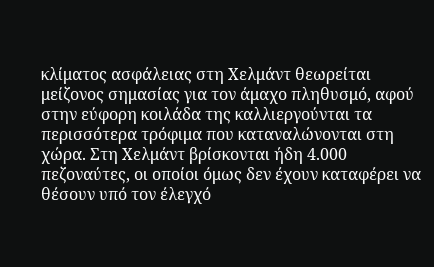κλίματος ασφάλειας στη Χελμάντ θεωρείται μείζονος σημασίας για τον άμαχο πληθυσμό, αφού στην εύφορη κοιλάδα της καλλιεργούνται τα περισσότερα τρόφιμα που καταναλώνονται στη χώρα. Στη Χελμάντ βρίσκονται ήδη 4.000 πεζοναύτες, οι οποίοι όμως δεν έχουν καταφέρει να θέσουν υπό τον έλεγχό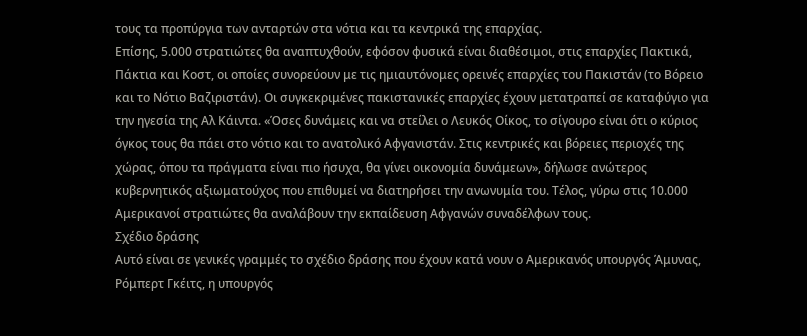τους τα προπύργια των ανταρτών στα νότια και τα κεντρικά της επαρχίας.
Επίσης, 5.000 στρατιώτες θα αναπτυχθούν, εφόσον φυσικά είναι διαθέσιμοι, στις επαρχίες Πακτικά, Πάκτια και Κοστ, οι οποίες συνορεύουν με τις ημιαυτόνομες ορεινές επαρχίες του Πακιστάν (το Βόρειο και το Νότιο Βαζιριστάν). Οι συγκεκριμένες πακιστανικές επαρχίες έχουν μετατραπεί σε καταφύγιο για την ηγεσία της Αλ Κάιντα. «Όσες δυνάμεις και να στείλει ο Λευκός Οίκος, το σίγουρο είναι ότι ο κύριος όγκος τους θα πάει στο νότιο και το ανατολικό Αφγανιστάν. Στις κεντρικές και βόρειες περιοχές της χώρας, όπου τα πράγματα είναι πιο ήσυχα, θα γίνει οικονομία δυνάμεων», δήλωσε ανώτερος κυβερνητικός αξιωματούχος που επιθυμεί να διατηρήσει την ανωνυμία του. Τέλος, γύρω στις 10.000 Αμερικανοί στρατιώτες θα αναλάβουν την εκπαίδευση Αφγανών συναδέλφων τους.
Σχέδιο δράσης
Αυτό είναι σε γενικές γραμμές το σχέδιο δράσης που έχουν κατά νουν ο Αμερικανός υπουργός Άμυνας, Ρόμπερτ Γκέιτς, η υπουργός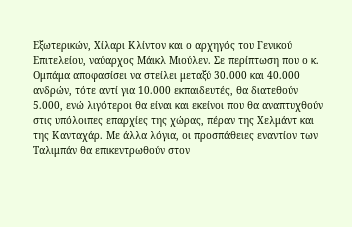Εξωτερικών, Χίλαρι Κλίντον και ο αρχηγός του Γενικού Επιτελείου, ναύαρχος Μάικλ Μιούλεν. Σε περίπτωση που ο κ. Ομπάμα αποφασίσει να στείλει μεταξύ 30.000 και 40.000 ανδρών, τότε αντί για 10.000 εκπαιδευτές, θα διατεθούν 5.000, ενώ λιγότεροι θα είναι και εκείνοι που θα αναπτυχθούν στις υπόλοιπες επαρχίες της χώρας, πέραν της Χελμάντ και της Κανταχάρ. Με άλλα λόγια, οι προσπάθειες εναντίον των Ταλιμπάν θα επικεντρωθούν στον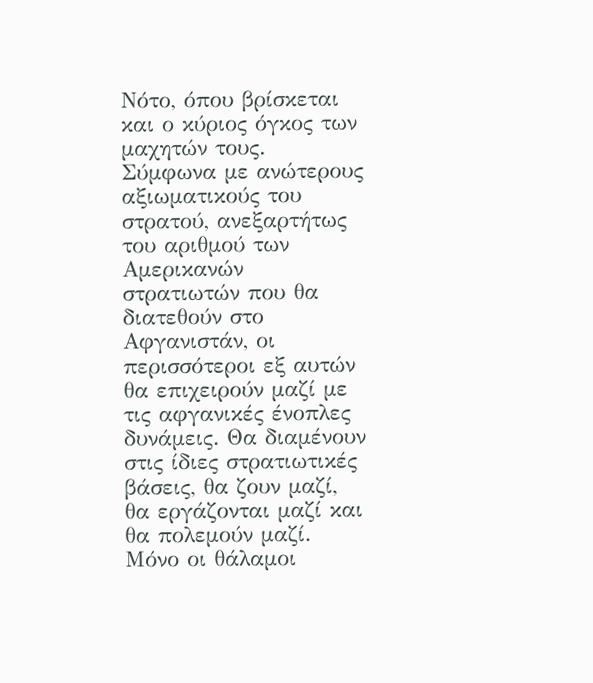Νότο, όπου βρίσκεται και ο κύριος όγκος των μαχητών τους.
Σύμφωνα με ανώτερους αξιωματικούς του στρατού, ανεξαρτήτως του αριθμού των Αμερικανών στρατιωτών που θα διατεθούν στο Αφγανιστάν, οι περισσότεροι εξ αυτών θα επιχειρούν μαζί με τις αφγανικές ένοπλες δυνάμεις. Θα διαμένουν στις ίδιες στρατιωτικές βάσεις, θα ζουν μαζί, θα εργάζονται μαζί και θα πολεμούν μαζί. Μόνο οι θάλαμοι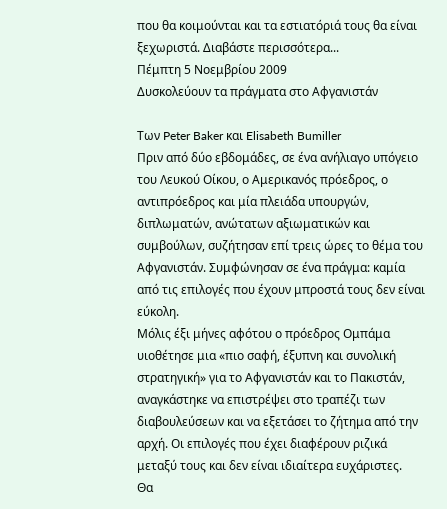που θα κοιμούνται και τα εστιατόριά τους θα είναι ξεχωριστά. Διαβάστε περισσότερα...
Πέμπτη 5 Νοεμβρίου 2009
Δυσκολεύουν τα πράγματα στο Αφγανιστάν

Των Peter Baker και Elisabeth Bumiller
Πριν από δύο εβδομάδες, σε ένα ανήλιαγο υπόγειο του Λευκού Οίκου, ο Αμερικανός πρόεδρος, ο αντιπρόεδρος και μία πλειάδα υπουργών, διπλωματών, ανώτατων αξιωματικών και συμβούλων, συζήτησαν επί τρεις ώρες το θέμα του Αφγανιστάν. Συμφώνησαν σε ένα πράγμα: καμία από τις επιλογές που έχουν μπροστά τους δεν είναι εύκολη.
Μόλις έξι μήνες αφότου ο πρόεδρος Ομπάμα υιοθέτησε μια «πιο σαφή, έξυπνη και συνολική στρατηγική» για το Αφγανιστάν και το Πακιστάν, αναγκάστηκε να επιστρέψει στο τραπέζι των διαβουλεύσεων και να εξετάσει το ζήτημα από την αρχή. Οι επιλογές που έχει διαφέρουν ριζικά μεταξύ τους και δεν είναι ιδιαίτερα ευχάριστες.
Θα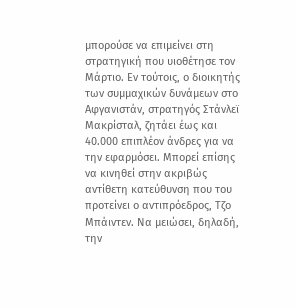μπορούσε να επιμείνει στη στρατηγική που υιοθέτησε τον Μάρτιο. Εν τούτοις, ο διοικητής των συμμαχικών δυνάμεων στο Αφγανιστάν, στρατηγός Στάνλεϊ Μακρίσταλ, ζητάει έως και 40.000 επιπλέον άνδρες για να την εφαρμόσει. Μπορεί επίσης να κινηθεί στην ακριβώς αντίθετη κατεύθυνση που του προτείνει ο αντιπρόεδρος, Τζο Μπάιντεν. Να μειώσει, δηλαδή, την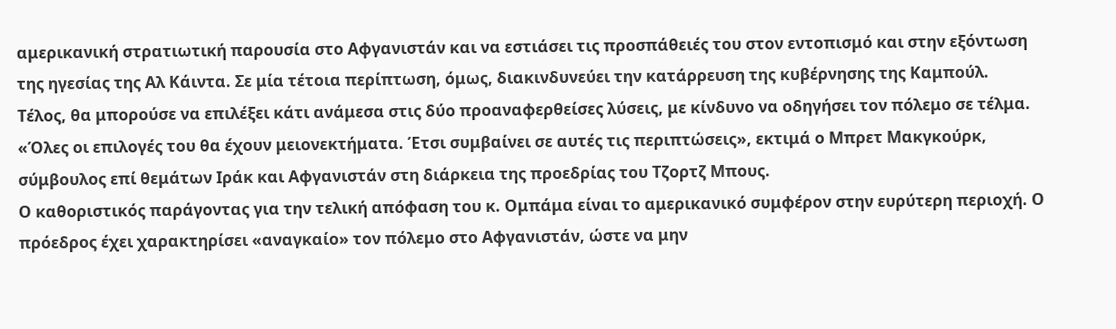αμερικανική στρατιωτική παρουσία στο Αφγανιστάν και να εστιάσει τις προσπάθειές του στον εντοπισμό και στην εξόντωση της ηγεσίας της Αλ Κάιντα. Σε μία τέτοια περίπτωση, όμως, διακινδυνεύει την κατάρρευση της κυβέρνησης της Καμπούλ.
Τέλος, θα μπορούσε να επιλέξει κάτι ανάμεσα στις δύο προαναφερθείσες λύσεις, με κίνδυνο να οδηγήσει τον πόλεμο σε τέλμα. «Όλες οι επιλογές του θα έχουν μειονεκτήματα. Έτσι συμβαίνει σε αυτές τις περιπτώσεις», εκτιμά ο Μπρετ Μακγκούρκ, σύμβουλος επί θεμάτων Ιράκ και Αφγανιστάν στη διάρκεια της προεδρίας του Τζορτζ Μπους.
Ο καθοριστικός παράγοντας για την τελική απόφαση του κ. Ομπάμα είναι το αμερικανικό συμφέρον στην ευρύτερη περιοχή. Ο πρόεδρος έχει χαρακτηρίσει «αναγκαίο» τον πόλεμο στο Αφγανιστάν, ώστε να μην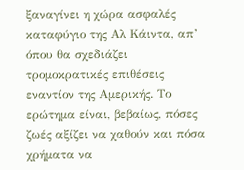ξαναγίνει η χώρα ασφαλές καταφύγιο της Αλ Κάιντα, απ’ όπου θα σχεδιάζει τρομοκρατικές επιθέσεις εναντίον της Αμερικής. Το ερώτημα είναι, βεβαίως, πόσες ζωές αξίζει να χαθούν και πόσα χρήματα να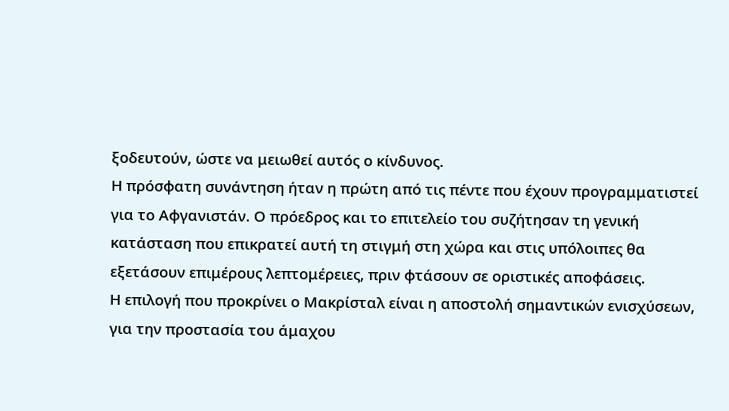ξοδευτούν, ώστε να μειωθεί αυτός ο κίνδυνος.
Η πρόσφατη συνάντηση ήταν η πρώτη από τις πέντε που έχουν προγραμματιστεί για το Αφγανιστάν. Ο πρόεδρος και το επιτελείο του συζήτησαν τη γενική κατάσταση που επικρατεί αυτή τη στιγμή στη χώρα και στις υπόλοιπες θα εξετάσουν επιμέρους λεπτομέρειες, πριν φτάσουν σε οριστικές αποφάσεις.
Η επιλογή που προκρίνει ο Μακρίσταλ είναι η αποστολή σημαντικών ενισχύσεων, για την προστασία του άμαχου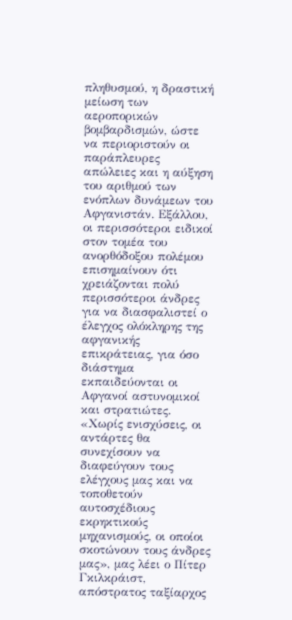πληθυσμού, η δραστική μείωση των αεροπορικών βομβαρδισμών, ώστε να περιοριστούν οι παράπλευρες απώλειες και η αύξηση του αριθμού των ενόπλων δυνάμεων του Αφγανιστάν. Εξάλλου, οι περισσότεροι ειδικοί στον τομέα του ανορθόδοξου πολέμου επισημαίνουν ότι χρειάζονται πολύ περισσότεροι άνδρες για να διασφαλιστεί ο έλεγχος ολόκληρης της αφγανικής επικράτειας, για όσο διάστημα εκπαιδεύονται οι Αφγανοί αστυνομικοί και στρατιώτες.
«Χωρίς ενισχύσεις, οι αντάρτες θα συνεχίσουν να διαφεύγουν τους ελέγχους μας και να τοποθετούν αυτοσχέδιους εκρηκτικούς μηχανισμούς, οι οποίοι σκοτώνουν τους άνδρες μας», μας λέει ο Πίτερ Γκιλκράιστ, απόστρατος ταξίαρχος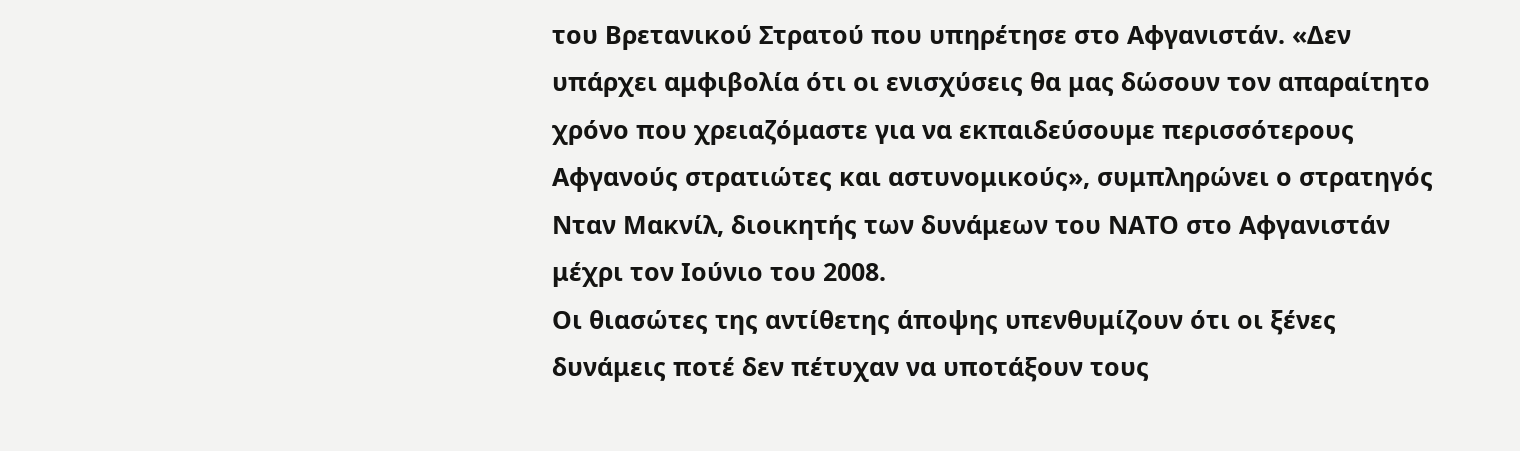του Βρετανικού Στρατού που υπηρέτησε στο Αφγανιστάν. «Δεν υπάρχει αμφιβολία ότι οι ενισχύσεις θα μας δώσουν τον απαραίτητο χρόνο που χρειαζόμαστε για να εκπαιδεύσουμε περισσότερους Αφγανούς στρατιώτες και αστυνομικούς», συμπληρώνει ο στρατηγός Νταν Μακνίλ, διοικητής των δυνάμεων του ΝΑΤΟ στο Αφγανιστάν μέχρι τον Ιούνιο του 2008.
Οι θιασώτες της αντίθετης άποψης υπενθυμίζουν ότι οι ξένες δυνάμεις ποτέ δεν πέτυχαν να υποτάξουν τους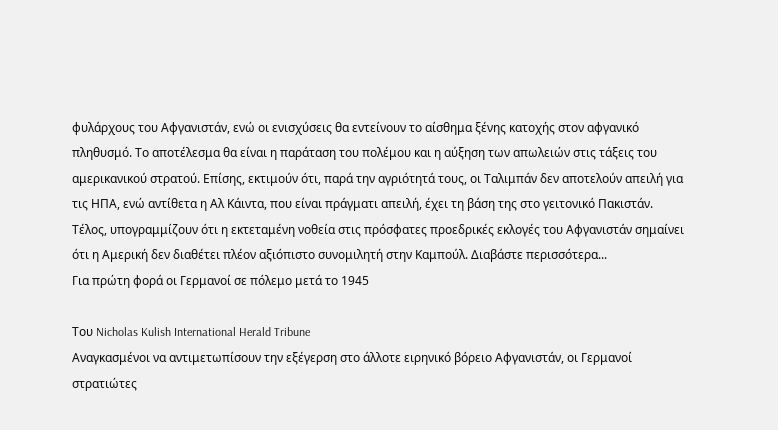φυλάρχους του Αφγανιστάν, ενώ οι ενισχύσεις θα εντείνουν το αίσθημα ξένης κατοχής στον αφγανικό πληθυσμό. Το αποτέλεσμα θα είναι η παράταση του πολέμου και η αύξηση των απωλειών στις τάξεις του αμερικανικού στρατού. Επίσης, εκτιμούν ότι, παρά την αγριότητά τους, οι Ταλιμπάν δεν αποτελούν απειλή για τις ΗΠΑ, ενώ αντίθετα η Αλ Κάιντα, που είναι πράγματι απειλή, έχει τη βάση της στο γειτονικό Πακιστάν. Τέλος, υπογραμμίζουν ότι η εκτεταμένη νοθεία στις πρόσφατες προεδρικές εκλογές του Αφγανιστάν σημαίνει ότι η Αμερική δεν διαθέτει πλέον αξιόπιστο συνομιλητή στην Καμπούλ. Διαβάστε περισσότερα...
Για πρώτη φορά οι Γερμανοί σε πόλεμο μετά το 1945

Του Nicholas Kulish International Herald Tribune
Αναγκασμένοι να αντιμετωπίσουν την εξέγερση στο άλλοτε ειρηνικό βόρειο Αφγανιστάν, οι Γερμανοί στρατιώτες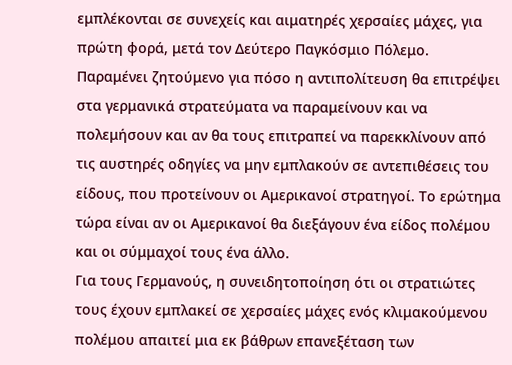εμπλέκονται σε συνεχείς και αιματηρές χερσαίες μάχες, για πρώτη φορά, μετά τον Δεύτερο Παγκόσμιο Πόλεμο.
Παραμένει ζητούμενο για πόσο η αντιπολίτευση θα επιτρέψει στα γερμανικά στρατεύματα να παραμείνουν και να πολεμήσουν και αν θα τους επιτραπεί να παρεκκλίνουν από τις αυστηρές οδηγίες να μην εμπλακούν σε αντεπιθέσεις του είδους, που προτείνουν οι Αμερικανοί στρατηγοί. Το ερώτημα τώρα είναι αν οι Αμερικανοί θα διεξάγουν ένα είδος πολέμου και οι σύμμαχοί τους ένα άλλο.
Για τους Γερμανούς, η συνειδητοποίηση ότι οι στρατιώτες τους έχουν εμπλακεί σε χερσαίες μάχες ενός κλιμακούμενου πολέμου απαιτεί μια εκ βάθρων επανεξέταση των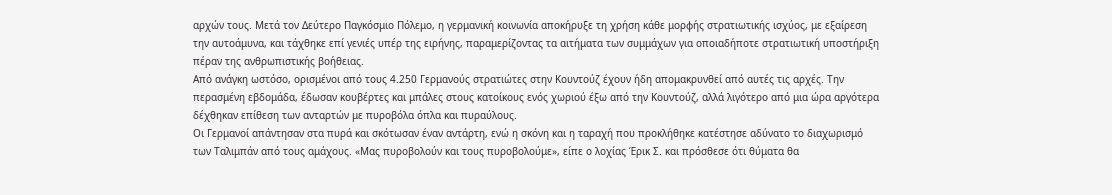αρχών τους. Μετά τον Δεύτερο Παγκόσμιο Πόλεμο, η γερμανική κοινωνία αποκήρυξε τη χρήση κάθε μορφής στρατιωτικής ισχύος, με εξαίρεση την αυτοάμυνα, και τάχθηκε επί γενιές υπέρ της ειρήνης, παραμερίζοντας τα αιτήματα των συμμάχων για οποιαδήποτε στρατιωτική υποστήριξη πέραν της ανθρωπιστικής βοήθειας.
Από ανάγκη ωστόσο, ορισμένοι από τους 4.250 Γερμανούς στρατιώτες στην Κουντούζ έχουν ήδη απομακρυνθεί από αυτές τις αρχές. Την περασμένη εβδομάδα, έδωσαν κουβέρτες και μπάλες στους κατοίκους ενός χωριού έξω από την Κουντούζ, αλλά λιγότερο από μια ώρα αργότερα δέχθηκαν επίθεση των ανταρτών με πυροβόλα όπλα και πυραύλους.
Οι Γερμανοί απάντησαν στα πυρά και σκότωσαν έναν αντάρτη, ενώ η σκόνη και η ταραχή που προκλήθηκε κατέστησε αδύνατο το διαχωρισμό των Ταλιμπάν από τους αμάχους. «Μας πυροβολούν και τους πυροβολούμε», είπε ο λοχίας Έρικ Σ. και πρόσθεσε ότι θύματα θα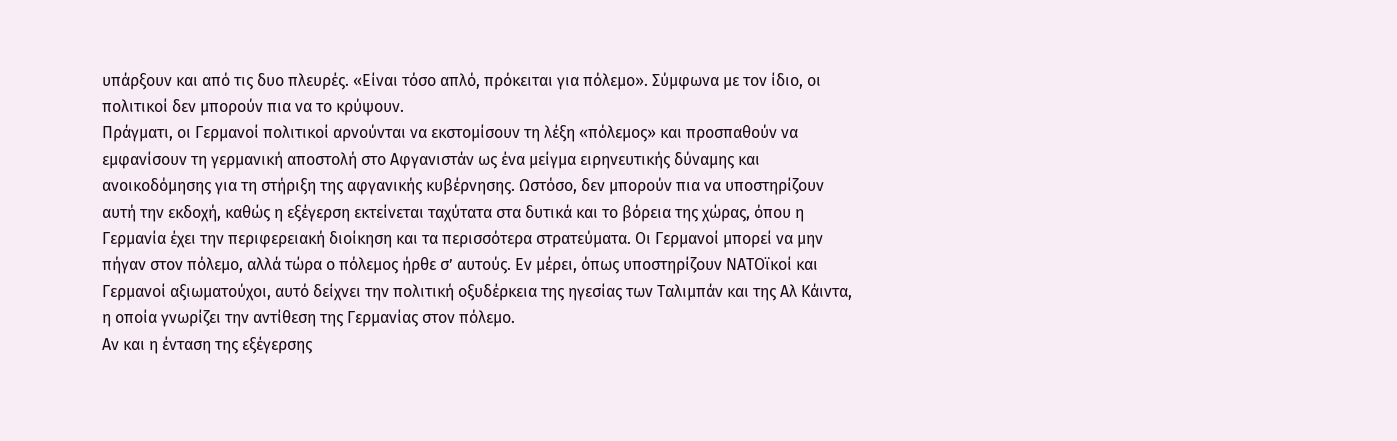υπάρξουν και από τις δυο πλευρές. «Είναι τόσο απλό, πρόκειται για πόλεμο». Σύμφωνα με τον ίδιο, οι πολιτικοί δεν μπορούν πια να το κρύψουν.
Πράγματι, οι Γερμανοί πολιτικοί αρνούνται να εκστομίσουν τη λέξη «πόλεμος» και προσπαθούν να εμφανίσουν τη γερμανική αποστολή στο Αφγανιστάν ως ένα μείγμα ειρηνευτικής δύναμης και ανοικοδόμησης για τη στήριξη της αφγανικής κυβέρνησης. Ωστόσο, δεν μπορούν πια να υποστηρίζουν αυτή την εκδοχή, καθώς η εξέγερση εκτείνεται ταχύτατα στα δυτικά και το βόρεια της χώρας, όπου η Γερμανία έχει την περιφερειακή διοίκηση και τα περισσότερα στρατεύματα. Οι Γερμανοί μπορεί να μην πήγαν στον πόλεμο, αλλά τώρα ο πόλεμος ήρθε σ’ αυτούς. Εν μέρει, όπως υποστηρίζουν ΝΑΤΟϊκοί και Γερμανοί αξιωματούχοι, αυτό δείχνει την πολιτική οξυδέρκεια της ηγεσίας των Ταλιμπάν και της Αλ Κάιντα, η οποία γνωρίζει την αντίθεση της Γερμανίας στον πόλεμο.
Αν και η ένταση της εξέγερσης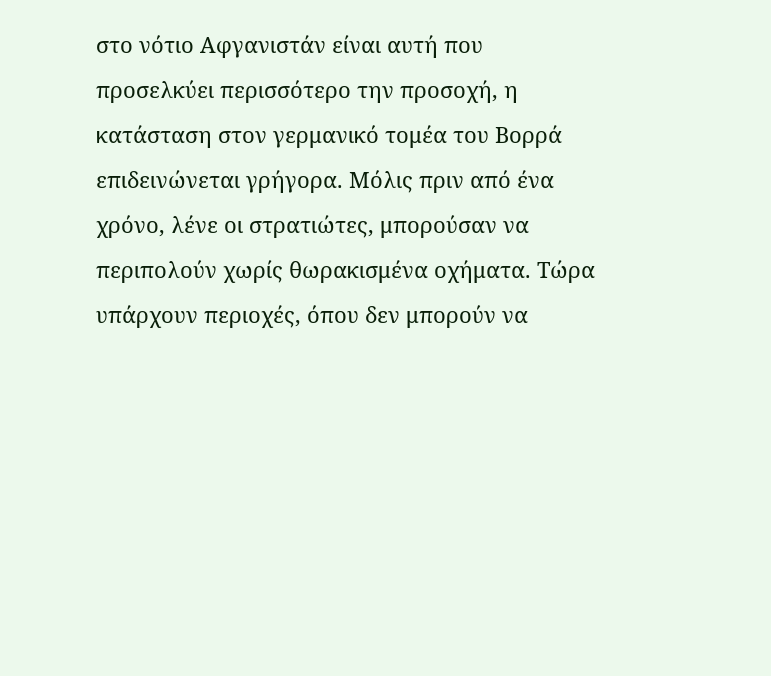στο νότιο Αφγανιστάν είναι αυτή που προσελκύει περισσότερο την προσοχή, η κατάσταση στον γερμανικό τομέα του Βορρά επιδεινώνεται γρήγορα. Μόλις πριν από ένα χρόνο, λένε οι στρατιώτες, μπορούσαν να περιπολούν χωρίς θωρακισμένα οχήματα. Τώρα υπάρχουν περιοχές, όπου δεν μπορούν να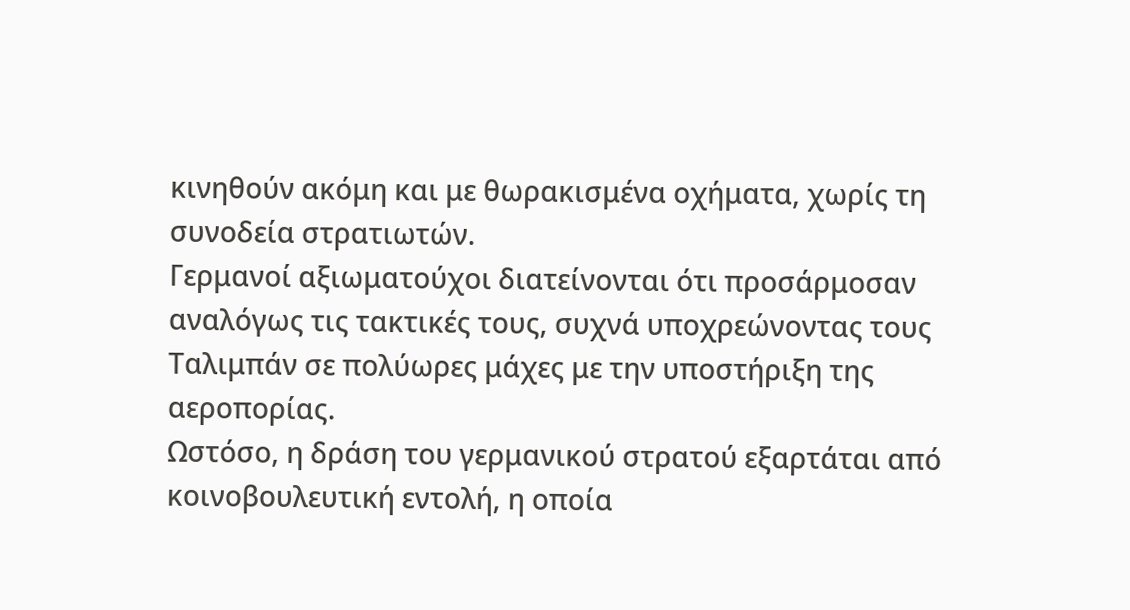κινηθούν ακόμη και με θωρακισμένα οχήματα, χωρίς τη συνοδεία στρατιωτών.
Γερμανοί αξιωματούχοι διατείνονται ότι προσάρμοσαν αναλόγως τις τακτικές τους, συχνά υποχρεώνοντας τους Ταλιμπάν σε πολύωρες μάχες με την υποστήριξη της αεροπορίας.
Ωστόσο, η δράση του γερμανικού στρατού εξαρτάται από κοινοβουλευτική εντολή, η οποία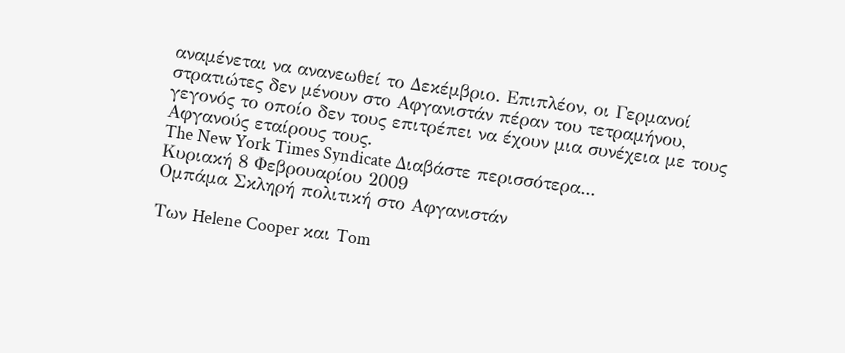αναμένεται να ανανεωθεί το Δεκέμβριο. Επιπλέον, οι Γερμανοί στρατιώτες δεν μένουν στο Αφγανιστάν πέραν του τετραμήνου, γεγονός το οποίο δεν τους επιτρέπει να έχουν μια συνέχεια με τους Αφγανούς εταίρους τους.
The New York Times Syndicate Διαβάστε περισσότερα...
Κυριακή 8 Φεβρουαρίου 2009
Ομπάμα Σκληρή πολιτική στο Αφγανιστάν

Των Helene Cooper και Tom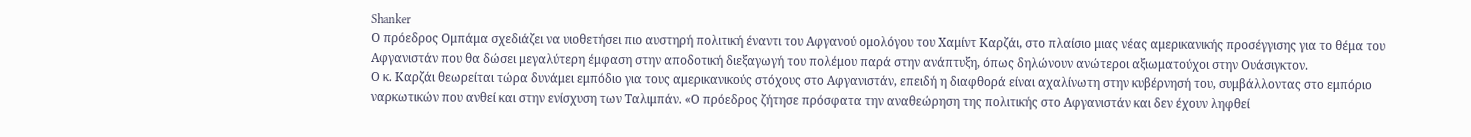Shanker
Ο πρόεδρος Ομπάμα σχεδιάζει να υιοθετήσει πιο αυστηρή πολιτική έναντι του Αφγανού ομολόγου του Χαμίντ Καρζάι, στο πλαίσιο μιας νέας αμερικανικής προσέγγισης για το θέμα του Αφγανιστάν που θα δώσει μεγαλύτερη έμφαση στην αποδοτική διεξαγωγή του πολέμου παρά στην ανάπτυξη, όπως δηλώνουν ανώτεροι αξιωματούχοι στην Ουάσιγκτον.
Ο κ. Καρζάι θεωρείται τώρα δυνάμει εμπόδιο για τους αμερικανικούς στόχους στο Αφγανιστάν, επειδή η διαφθορά είναι αχαλίνωτη στην κυβέρνησή του, συμβάλλοντας στο εμπόριο ναρκωτικών που ανθεί και στην ενίσχυση των Ταλιμπάν. «Ο πρόεδρος ζήτησε πρόσφατα την αναθεώρηση της πολιτικής στο Αφγανιστάν και δεν έχουν ληφθεί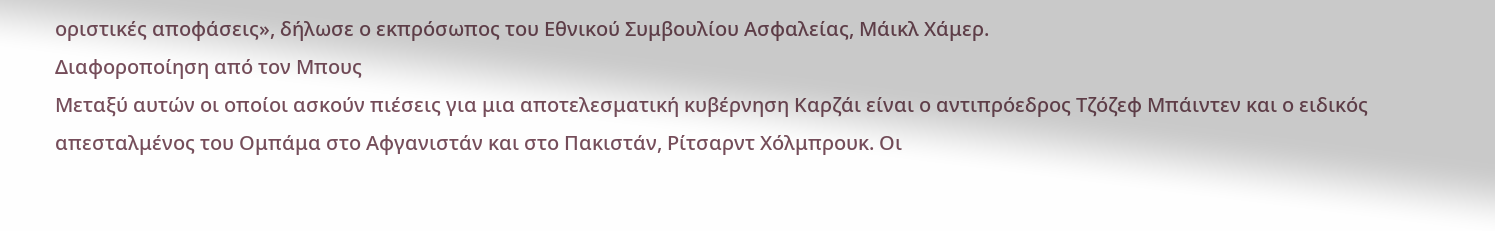οριστικές αποφάσεις», δήλωσε ο εκπρόσωπος του Εθνικού Συμβουλίου Ασφαλείας, Μάικλ Χάμερ.
Διαφοροποίηση από τον Μπους
Μεταξύ αυτών οι οποίοι ασκούν πιέσεις για μια αποτελεσματική κυβέρνηση Καρζάι είναι ο αντιπρόεδρος Τζόζεφ Μπάιντεν και ο ειδικός απεσταλμένος του Ομπάμα στο Αφγανιστάν και στο Πακιστάν, Ρίτσαρντ Χόλμπρουκ. Οι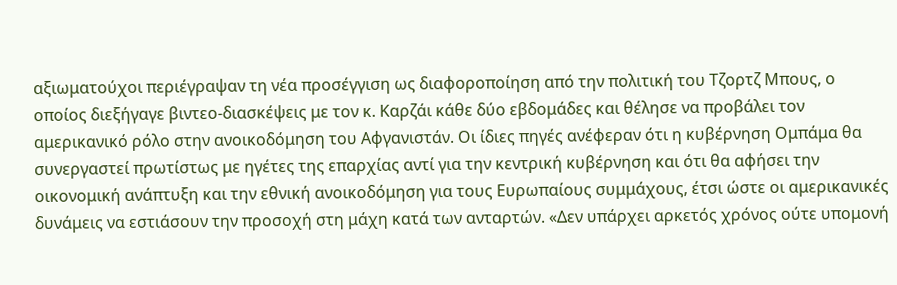αξιωματούχοι περιέγραψαν τη νέα προσέγγιση ως διαφοροποίηση από την πολιτική του Τζορτζ Μπους, ο οποίος διεξήγαγε βιντεο-διασκέψεις με τον κ. Καρζάι κάθε δύο εβδομάδες και θέλησε να προβάλει τον αμερικανικό ρόλο στην ανοικοδόμηση του Αφγανιστάν. Οι ίδιες πηγές ανέφεραν ότι η κυβέρνηση Ομπάμα θα συνεργαστεί πρωτίστως με ηγέτες της επαρχίας αντί για την κεντρική κυβέρνηση και ότι θα αφήσει την οικονομική ανάπτυξη και την εθνική ανοικοδόμηση για τους Ευρωπαίους συμμάχους, έτσι ώστε οι αμερικανικές δυνάμεις να εστιάσουν την προσοχή στη μάχη κατά των ανταρτών. «Δεν υπάρχει αρκετός χρόνος ούτε υπομονή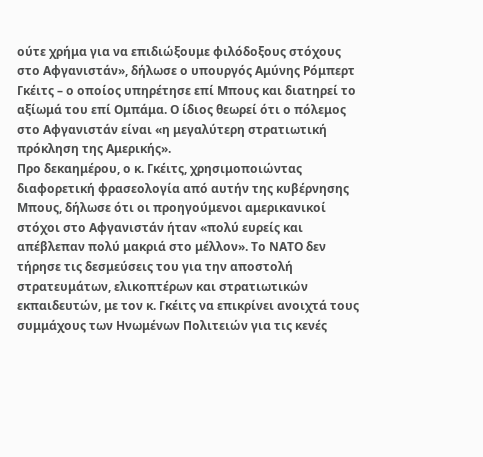ούτε χρήμα για να επιδιώξουμε φιλόδοξους στόχους στο Αφγανιστάν», δήλωσε ο υπουργός Αμύνης Ρόμπερτ Γκέιτς – ο οποίος υπηρέτησε επί Μπους και διατηρεί το αξίωμά του επί Ομπάμα. Ο ίδιος θεωρεί ότι ο πόλεμος στο Αφγανιστάν είναι «η μεγαλύτερη στρατιωτική πρόκληση της Αμερικής».
Προ δεκαημέρου, ο κ. Γκέιτς, χρησιμοποιώντας διαφορετική φρασεολογία από αυτήν της κυβέρνησης Μπους, δήλωσε ότι οι προηγούμενοι αμερικανικοί στόχοι στο Αφγανιστάν ήταν «πολύ ευρείς και απέβλεπαν πολύ μακριά στο μέλλον». Το ΝΑΤΟ δεν τήρησε τις δεσμεύσεις του για την αποστολή στρατευμάτων, ελικοπτέρων και στρατιωτικών εκπαιδευτών, με τον κ. Γκέιτς να επικρίνει ανοιχτά τους συμμάχους των Ηνωμένων Πολιτειών για τις κενές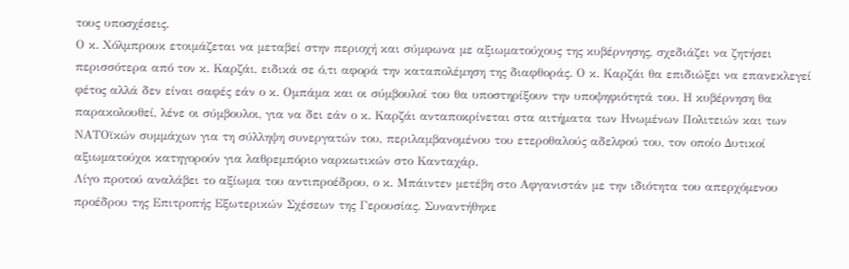τους υποσχέσεις.
Ο κ. Χόλμπρουκ ετοιμάζεται να μεταβεί στην περιοχή και σύμφωνα με αξιωματούχους της κυβέρνησης, σχεδιάζει να ζητήσει περισσότερα από τον κ. Καρζάι, ειδικά σε ό,τι αφορά την καταπολέμηση της διαφθοράς. Ο κ. Καρζάι θα επιδιώξει να επανεκλεγεί φέτος αλλά δεν είναι σαφές εάν ο κ. Ομπάμα και οι σύμβουλοί του θα υποστηρίξουν την υποψηφιότητά του. Η κυβέρνηση θα παρακολουθεί, λένε οι σύμβουλοι, για να δει εάν ο κ. Καρζάι ανταποκρίνεται στα αιτήματα των Ηνωμένων Πολιτειών και των ΝΑΤΟϊκών συμμάχων για τη σύλληψη συνεργατών του, περιλαμβανομένου του ετεροθαλούς αδελφού του, τον οποίο Δυτικοί αξιωματούχοι κατηγορούν για λαθρεμπόριο ναρκωτικών στο Κανταχάρ.
Λίγο προτού αναλάβει το αξίωμα του αντιπροέδρου, ο κ. Μπάιντεν μετέβη στο Αφγανιστάν με την ιδιότητα του απερχόμενου προέδρου της Επιτροπής Εξωτερικών Σχέσεων της Γερουσίας. Συναντήθηκε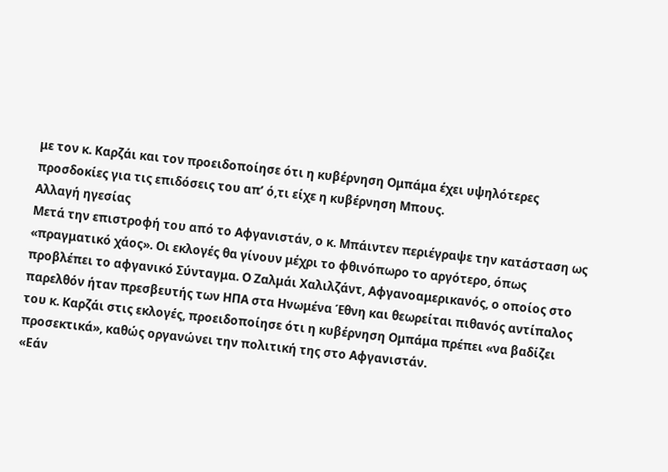με τον κ. Καρζάι και τον προειδοποίησε ότι η κυβέρνηση Ομπάμα έχει υψηλότερες προσδοκίες για τις επιδόσεις του απ’ ό,τι είχε η κυβέρνηση Μπους.
Αλλαγή ηγεσίας
Μετά την επιστροφή του από το Αφγανιστάν, ο κ. Μπάιντεν περιέγραψε την κατάσταση ως «πραγματικό χάος». Οι εκλογές θα γίνουν μέχρι το φθινόπωρο το αργότερο, όπως προβλέπει το αφγανικό Σύνταγμα. Ο Ζαλμάι Χαλιλζάντ, Αφγανοαμερικανός, ο οποίος στο παρελθόν ήταν πρεσβευτής των ΗΠΑ στα Ηνωμένα Έθνη και θεωρείται πιθανός αντίπαλος του κ. Καρζάι στις εκλογές, προειδοποίησε ότι η κυβέρνηση Ομπάμα πρέπει «να βαδίζει προσεκτικά», καθώς οργανώνει την πολιτική της στο Αφγανιστάν.
«Εάν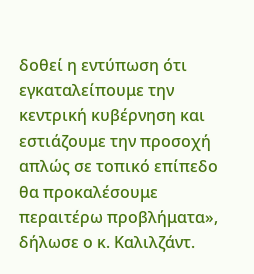δοθεί η εντύπωση ότι εγκαταλείπουμε την κεντρική κυβέρνηση και εστιάζουμε την προσοχή απλώς σε τοπικό επίπεδο θα προκαλέσουμε περαιτέρω προβλήματα», δήλωσε ο κ. Καλιλζάντ.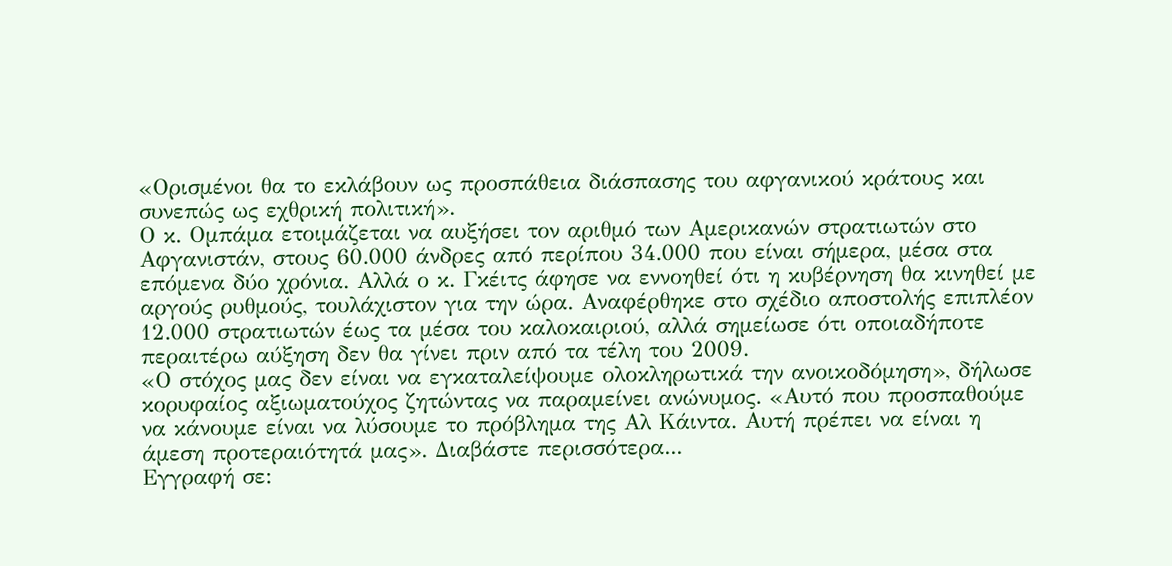«Ορισμένοι θα το εκλάβουν ως προσπάθεια διάσπασης του αφγανικού κράτους και συνεπώς ως εχθρική πολιτική».
Ο κ. Ομπάμα ετοιμάζεται να αυξήσει τον αριθμό των Αμερικανών στρατιωτών στο Αφγανιστάν, στους 60.000 άνδρες από περίπου 34.000 που είναι σήμερα, μέσα στα επόμενα δύο χρόνια. Αλλά ο κ. Γκέιτς άφησε να εννοηθεί ότι η κυβέρνηση θα κινηθεί με αργούς ρυθμούς, τουλάχιστον για την ώρα. Αναφέρθηκε στο σχέδιο αποστολής επιπλέον 12.000 στρατιωτών έως τα μέσα του καλοκαιριού, αλλά σημείωσε ότι οποιαδήποτε περαιτέρω αύξηση δεν θα γίνει πριν από τα τέλη του 2009.
«Ο στόχος μας δεν είναι να εγκαταλείψουμε ολοκληρωτικά την ανοικοδόμηση», δήλωσε κορυφαίος αξιωματούχος ζητώντας να παραμείνει ανώνυμος. «Αυτό που προσπαθούμε να κάνουμε είναι να λύσουμε το πρόβλημα της Aλ Κάιντα. Αυτή πρέπει να είναι η άμεση προτεραιότητά μας». Διαβάστε περισσότερα...
Εγγραφή σε: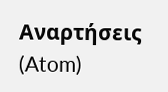Αναρτήσεις (Atom)